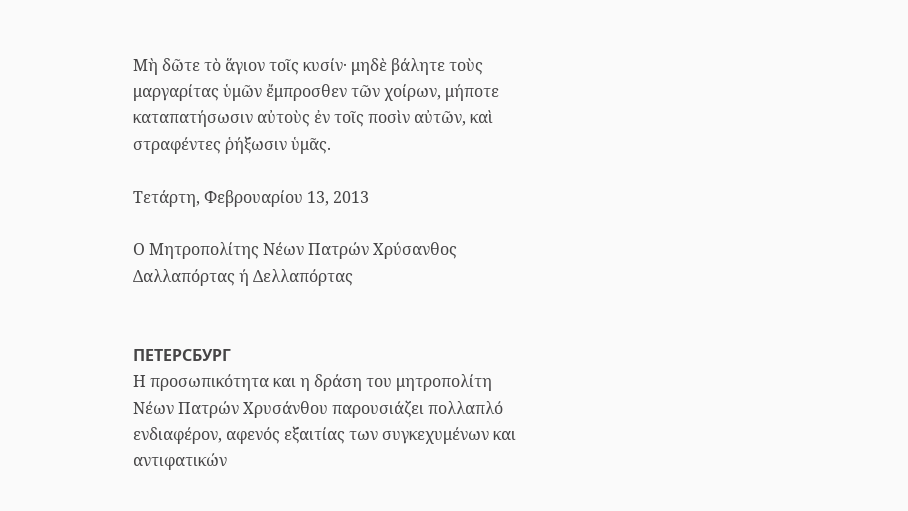Μὴ δῶτε τὸ ἅγιον τοῖς κυσίν· μηδὲ βάλητε τοὺς μαργαρίτας ὑμῶν ἔμπροσθεν τῶν χοίρων, μήποτε καταπατήσωσιν αὐτοὺς ἐν τοῖς ποσὶν αὐτῶν, καὶ στραφέντες ῥήξωσιν ὑμᾶς.

Τετάρτη, Φεβρουαρίου 13, 2013

Ο Μητροπολίτης Νέων Πατρών Χρύσανθος Δαλλαπόρτας ή Δελλαπόρτας


ПЕТЕРСБУРГ
Η προσωπικότητα και η δράση του μητροπολίτη Νέων Πατρών Χρυσάνθου παρουσιάζει πολλαπλό ενδιαφέρον, αφενός εξαιτίας των συγκεχυμένων και αντιφατικών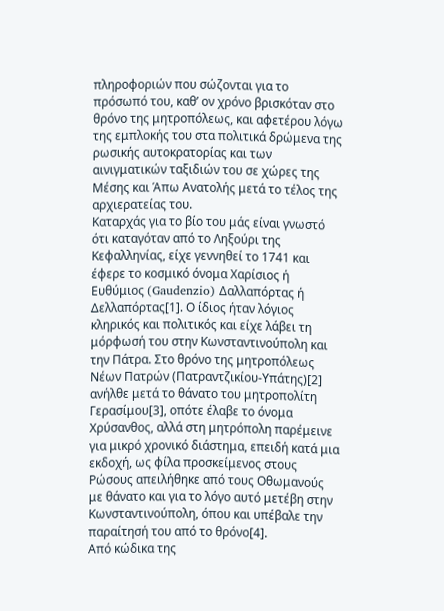πληροφοριών που σώζονται για το πρόσωπό του, καθ’ ον χρόνο βρισκόταν στο θρόνο της μητροπόλεως, και αφετέρου λόγω της εμπλοκής του στα πολιτικά δρώμενα της ρωσικής αυτοκρατορίας και των αινιγματικών ταξιδιών του σε χώρες της Μέσης και Άπω Ανατολής μετά το τέλος της αρχιερατείας του.
Καταρχάς για το βίο του μάς είναι γνωστό ότι καταγόταν από το Ληξούρι της Κεφαλληνίας, είχε γεννηθεί το 1741 και έφερε το κοσμικό όνομα Χαρίσιος ή Ευθύμιος (Gaudenzio) Δαλλαπόρτας ή Δελλαπόρτας[1]. Ο ίδιος ήταν λόγιος κληρικός και πολιτικός και είχε λάβει τη μόρφωσή του στην Κωνσταντινούπολη και την Πάτρα. Στο θρόνο της μητροπόλεως Νέων Πατρών (Πατραντζικίου-Υπάτης)[2] ανήλθε μετά το θάνατο του μητροπολίτη Γερασίμου[3], οπότε έλαβε το όνομα Χρύσανθος, αλλά στη μητρόπολη παρέμεινε για μικρό χρονικό διάστημα, επειδή κατά μια εκδοχή, ως φίλα προσκείμενος στους Ρώσους απειλήθηκε από τους Οθωμανούς με θάνατο και για το λόγο αυτό μετέβη στην Κωνσταντινούπολη, όπου και υπέβαλε την παραίτησή του από το θρόνο[4].
Από κώδικα της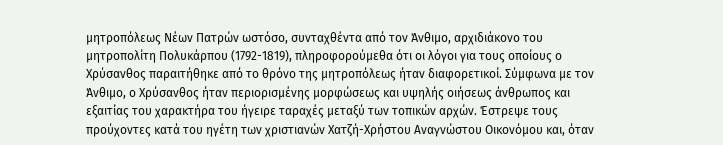μητροπόλεως Νέων Πατρών ωστόσο, συνταχθέντα από τον Άνθιμο, αρχιδιάκονο του μητροπολίτη Πολυκάρπου (1792-1819), πληροφορούμεθα ότι οι λόγοι για τους οποίους ο Χρύσανθος παραιτήθηκε από το θρόνο της μητροπόλεως ήταν διαφορετικοί. Σύμφωνα με τον Άνθιμο, ο Χρύσανθος ήταν περιορισμένης μορφώσεως και υψηλής οιήσεως άνθρωπος και εξαιτίας του χαρακτήρα του ήγειρε ταραχές μεταξύ των τοπικών αρχών. Έστρεψε τους προύχοντες κατά του ηγέτη των χριστιανών Χατζή-Χρήστου Αναγνώστου Οικονόμου και, όταν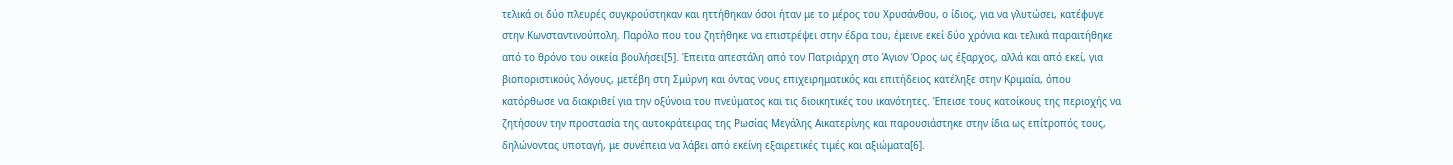τελικά οι δύο πλευρές συγκρούστηκαν και ηττήθηκαν όσοι ήταν με το μέρος του Χρυσάνθου, ο ίδιος, για να γλυτώσει, κατέφυγε στην Κωνσταντινούπολη. Παρόλο που του ζητήθηκε να επιστρέψει στην έδρα του, έμεινε εκεί δύο χρόνια και τελικά παραιτήθηκε από το θρόνο του οικεία βουλήσει[5]. Έπειτα απεστάλη από τον Πατριάρχη στο Άγιον Όρος ως έξαρχος, αλλά και από εκεί, για βιοποριστικούς λόγους, μετέβη στη Σμύρνη και όντας νους επιχειρηματικός και επιτήδειος κατέληξε στην Κριμαία, όπου κατόρθωσε να διακριθεί για την οξύνοια του πνεύματος και τις διοικητικές του ικανότητες. Έπεισε τους κατοίκους της περιοχής να ζητήσουν την προστασία της αυτοκράτειρας της Ρωσίας Μεγάλης Αικατερίνης και παρουσιάστηκε στην ίδια ως επίτροπός τους, δηλώνοντας υποταγή, με συνέπεια να λάβει από εκείνη εξαιρετικές τιμές και αξιώματα[6].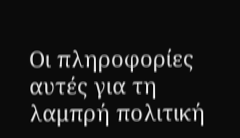Οι πληροφορίες αυτές για τη λαμπρή πολιτική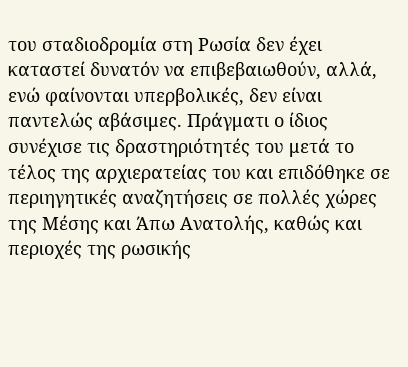του σταδιοδρομία στη Ρωσία δεν έχει καταστεί δυνατόν να επιβεβαιωθούν, αλλά, ενώ φαίνονται υπερβολικές, δεν είναι παντελώς αβάσιμες. Πράγματι ο ίδιος συνέχισε τις δραστηριότητές του μετά το τέλος της αρχιερατείας του και επιδόθηκε σε περιηγητικές αναζητήσεις σε πολλές χώρες της Μέσης και Άπω Ανατολής, καθώς και περιοχές της ρωσικής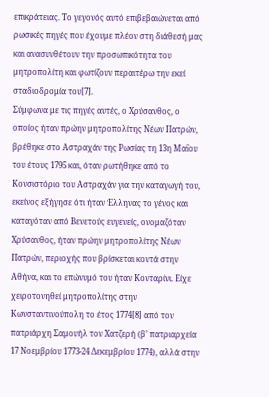επικράτειας. Το γεγονός αυτό επιβεβαιώνεται από ρωσικές πηγές που έχουμε πλέον στη διάθεσή μας και ανασυνθέτουν την προσωπικότητα του μητροπολίτη και φωτίζουν περαιτέρω την εκεί σταδιοδρομία του[7].
Σύμφωνα με τις πηγές αυτές, ο Χρύσανθος, ο οποίος ήταν πρώην μητροπολίτης Νέων Πατρών, βρέθηκε στο Αστραχάν της Ρωσίας τη 13η Μαΐου του έτους 1795 και, όταν ρωτήθηκε από το Κονσιστόριο του Αστραχάν για την καταγωγή του, εκείνος εξήγησε ότι ήταν Έλληνας το γένος και καταγόταν από Βενετούς ευγενείς, ονομαζόταν Χρύσανθος, ήταν πρώην μητροπολίτης Νέων Πατρών, περιοχής που βρίσκεται κοντά στην Αθήνα, και το επώνυμό του ήταν Κονταρίνι. Είχε χειροτονηθεί μητροπολίτης στην Κωνσταντινούπολη το έτος 1774[8] από τον πατριάρχη Σαμουήλ τον Χατζερή (β’ πατριαρχεία 17 Νοεμβρίου 1773-24 Δεκεμβρίου 1774), αλλά στην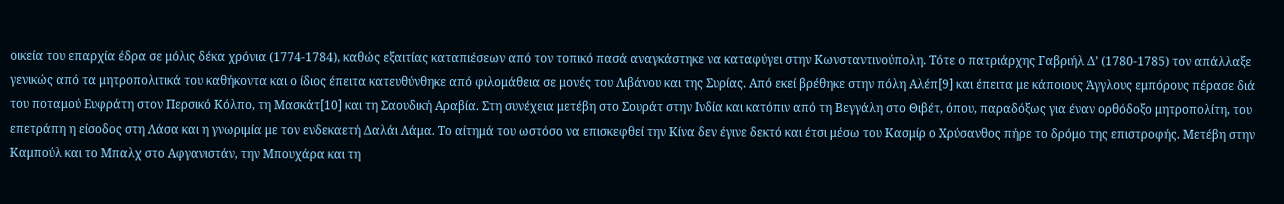οικεία του επαρχία έδρα σε μόλις δέκα χρόνια (1774-1784), καθώς εξαιτίας καταπιέσεων από τον τοπικό πασά αναγκάστηκε να καταφύγει στην Κωνσταντινούπολη. Τότε ο πατριάρχης Γαβριήλ Δ’ (1780-1785) τον απάλλαξε γενικώς από τα μητροπολιτικά του καθήκοντα και ο ίδιος έπειτα κατευθύνθηκε από φιλομάθεια σε μονές του Λιβάνου και της Συρίας. Από εκεί βρέθηκε στην πόλη Αλέπ[9] και έπειτα με κάποιους Άγγλους εμπόρους πέρασε διά του ποταμού Ευφράτη στον Περσικό Κόλπο, τη Μασκάτ[10] και τη Σαουδική Αραβία. Στη συνέχεια μετέβη στο Σουράτ στην Ινδία και κατόπιν από τη Βεγγάλη στο Θιβέτ, όπου, παραδόξως για έναν ορθόδοξο μητροπολίτη, του επετράπη η είσοδος στη Λάσα και η γνωριμία με τον ενδεκαετή Δαλάι Λάμα. Το αίτημά του ωστόσο να επισκεφθεί την Κίνα δεν έγινε δεκτό και έτσι μέσω του Κασμίρ ο Χρύσανθος πήρε το δρόμο της επιστροφής. Μετέβη στην Καμπούλ και το Μπαλχ στο Αφγανιστάν, την Μπουχάρα και τη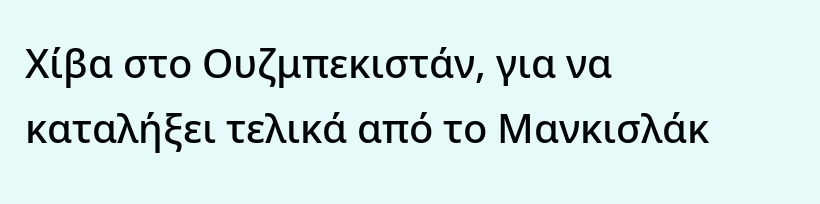Χίβα στο Ουζμπεκιστάν, για να καταλήξει τελικά από το Μανκισλάκ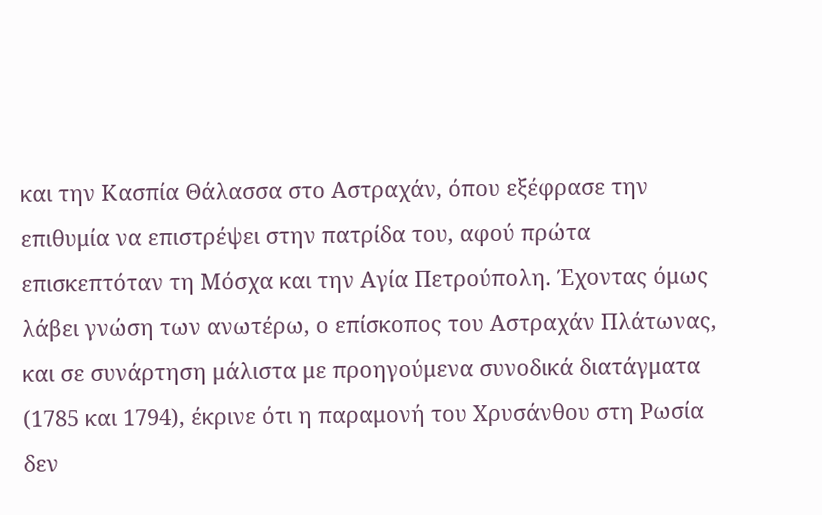και την Κασπία Θάλασσα στο Αστραχάν, όπου εξέφρασε την επιθυμία να επιστρέψει στην πατρίδα του, αφού πρώτα επισκεπτόταν τη Μόσχα και την Αγία Πετρούπολη. Έχοντας όμως λάβει γνώση των ανωτέρω, ο επίσκοπος του Αστραχάν Πλάτωνας, και σε συνάρτηση μάλιστα με προηγούμενα συνοδικά διατάγματα (1785 και 1794), έκρινε ότι η παραμονή του Χρυσάνθου στη Ρωσία δεν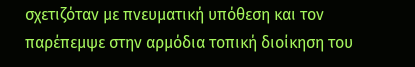σχετιζόταν με πνευματική υπόθεση και τον παρέπεμψε στην αρμόδια τοπική διοίκηση του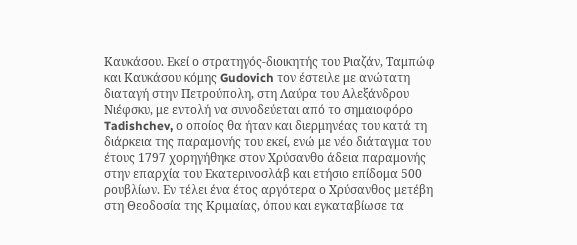Καυκάσου. Εκεί ο στρατηγός-διοικητής του Ριαζάν, Ταμπώφ και Καυκάσου κόμης Gudovich τον έστειλε με ανώτατη διαταγή στην Πετρούπολη, στη Λαύρα του Αλεξάνδρου Νιέφσκυ, με εντολή να συνοδεύεται από το σημαιοφόρο Tadishchev, ο οποίος θα ήταν και διερμηνέας του κατά τη διάρκεια της παραμονής του εκεί, ενώ με νέο διάταγμα του έτους 1797 χορηγήθηκε στον Χρύσανθο άδεια παραμονής στην επαρχία του Εκατερινοσλάβ και ετήσιο επίδομα 500 ρουβλίων. Εν τέλει ένα έτος αργότερα ο Χρύσανθος μετέβη στη Θεοδοσία της Κριμαίας, όπου και εγκαταβίωσε τα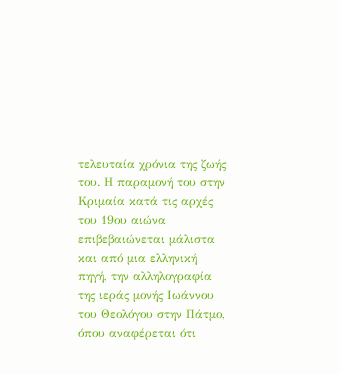τελευταία χρόνια της ζωής του. Η παραμονή του στην Κριμαία κατά τις αρχές του 19ου αιώνα επιβεβαιώνεται μάλιστα και από μια ελληνική πηγή, την αλληλογραφία της ιεράς μονής Ιωάννου του Θεολόγου στην Πάτμο, όπου αναφέρεται ότι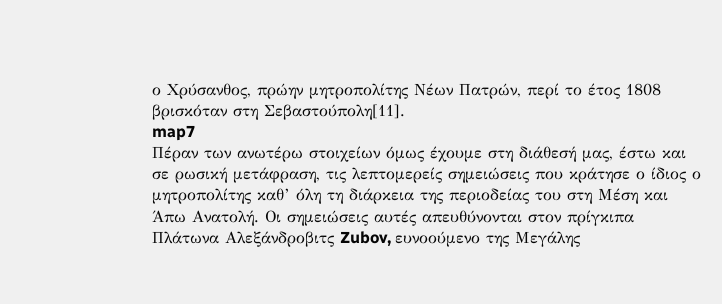ο Χρύσανθος, πρώην μητροπολίτης Νέων Πατρών, περί το έτος 1808 βρισκόταν στη Σεβαστούπολη[11].
map7
Πέραν των ανωτέρω στοιχείων όμως έχουμε στη διάθεσή μας, έστω και σε ρωσική μετάφραση, τις λεπτομερείς σημειώσεις που κράτησε ο ίδιος ο μητροπολίτης καθ’ όλη τη διάρκεια της περιοδείας του στη Μέση και Άπω Ανατολή. Οι σημειώσεις αυτές απευθύνονται στον πρίγκιπα Πλάτωνα Αλεξάνδροβιτς Zubov, ευνοούμενο της Μεγάλης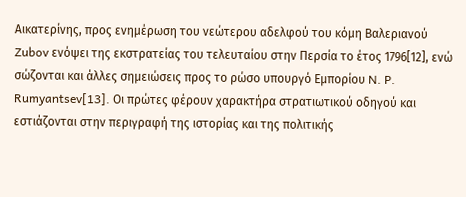Αικατερίνης, προς ενημέρωση του νεώτερου αδελφού του κόμη Βαλεριανού Zubov ενόψει της εκστρατείας του τελευταίου στην Περσία το έτος 1796[12], ενώ σώζονται και άλλες σημειώσεις προς το ρώσο υπουργό Εμπορίου N. P. Rumyantsev[13]. Οι πρώτες φέρουν χαρακτήρα στρατιωτικού οδηγού και εστιάζονται στην περιγραφή της ιστορίας και της πολιτικής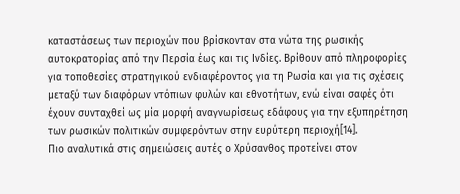καταστάσεως των περιοχών που βρίσκονταν στα νώτα της ρωσικής αυτοκρατορίας από την Περσία έως και τις Ινδίες. Βρίθουν από πληροφορίες για τοποθεσίες στρατηγικού ενδιαφέροντος για τη Ρωσία και για τις σχέσεις μεταξύ των διαφόρων ντόπιων φυλών και εθνοτήτων, ενώ είναι σαφές ότι έχουν συνταχθεί ως μία μορφή αναγνωρίσεως εδάφους για την εξυπηρέτηση των ρωσικών πολιτικών συμφερόντων στην ευρύτερη περιοχή[14].
Πιο αναλυτικά στις σημειώσεις αυτές ο Χρύσανθος προτείνει στον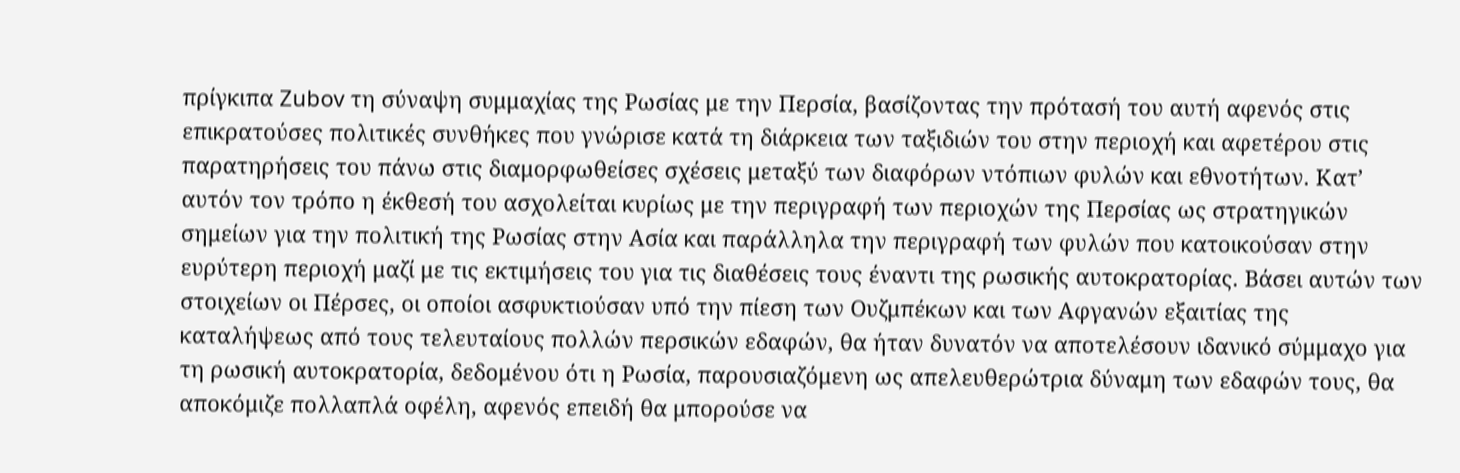πρίγκιπα Zubov τη σύναψη συμμαχίας της Ρωσίας με την Περσία, βασίζοντας την πρότασή του αυτή αφενός στις επικρατούσες πολιτικές συνθήκες που γνώρισε κατά τη διάρκεια των ταξιδιών του στην περιοχή και αφετέρου στις παρατηρήσεις του πάνω στις διαμορφωθείσες σχέσεις μεταξύ των διαφόρων ντόπιων φυλών και εθνοτήτων. Κατ’ αυτόν τον τρόπο η έκθεσή του ασχολείται κυρίως με την περιγραφή των περιοχών της Περσίας ως στρατηγικών σημείων για την πολιτική της Ρωσίας στην Ασία και παράλληλα την περιγραφή των φυλών που κατοικούσαν στην ευρύτερη περιοχή μαζί με τις εκτιμήσεις του για τις διαθέσεις τους έναντι της ρωσικής αυτοκρατορίας. Βάσει αυτών των στοιχείων οι Πέρσες, οι οποίοι ασφυκτιούσαν υπό την πίεση των Ουζμπέκων και των Αφγανών εξαιτίας της καταλήψεως από τους τελευταίους πολλών περσικών εδαφών, θα ήταν δυνατόν να αποτελέσουν ιδανικό σύμμαχο για τη ρωσική αυτοκρατορία, δεδομένου ότι η Ρωσία, παρουσιαζόμενη ως απελευθερώτρια δύναμη των εδαφών τους, θα αποκόμιζε πολλαπλά οφέλη, αφενός επειδή θα μπορούσε να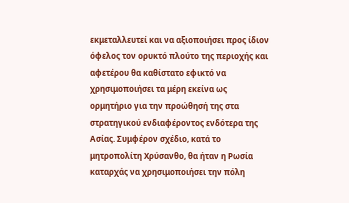εκμεταλλευτεί και να αξιοποιήσει προς ίδιον όφελος τον ορυκτό πλούτο της περιοχής και αφετέρου θα καθίστατο εφικτό να χρησιμοποιήσει τα μέρη εκείνα ως ορμητήριο για την προώθησή της στα στρατηγικού ενδιαφέροντος ενδότερα της Ασίας. Συμφέρον σχέδιο, κατά το μητροπολίτη Χρύσανθο, θα ήταν η Ρωσία καταρχάς να χρησιμοποιήσει την πόλη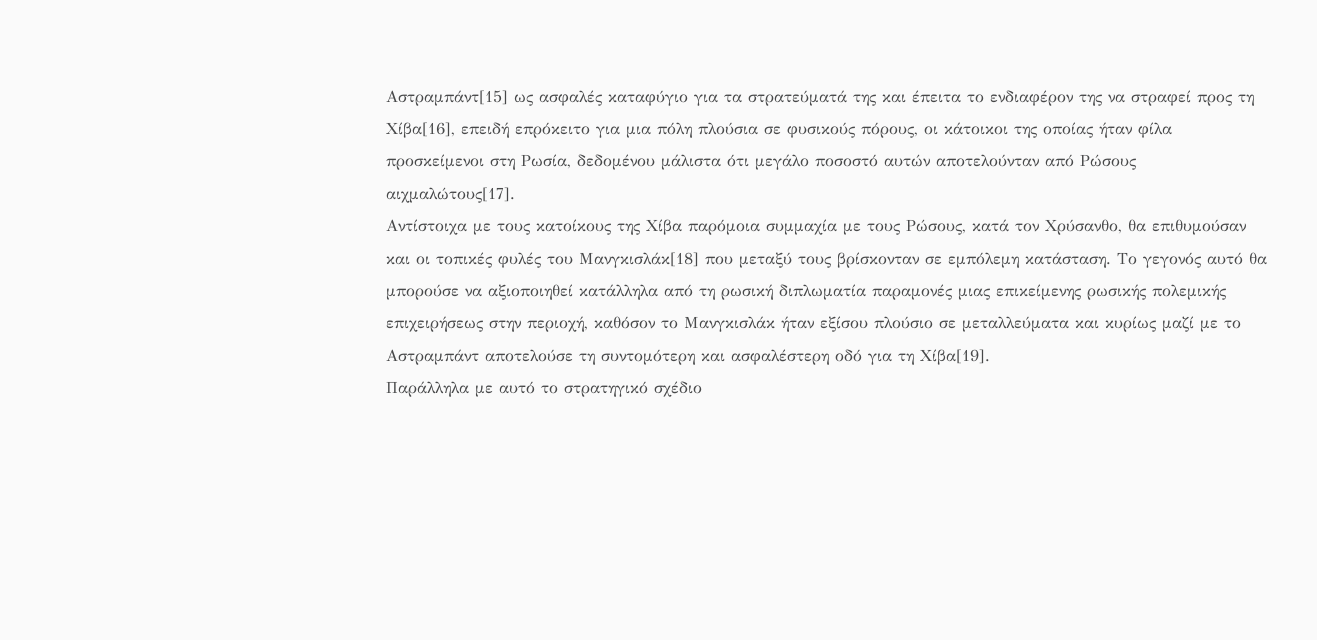Αστραμπάντ[15] ως ασφαλές καταφύγιο για τα στρατεύματά της και έπειτα το ενδιαφέρον της να στραφεί προς τη Χίβα[16], επειδή επρόκειτο για μια πόλη πλούσια σε φυσικούς πόρους, οι κάτοικοι της οποίας ήταν φίλα προσκείμενοι στη Ρωσία, δεδομένου μάλιστα ότι μεγάλο ποσοστό αυτών αποτελούνταν από Ρώσους αιχμαλώτους[17].
Αντίστοιχα με τους κατοίκους της Χίβα παρόμοια συμμαχία με τους Ρώσους, κατά τον Χρύσανθο, θα επιθυμούσαν και οι τοπικές φυλές του Μανγκισλάκ[18] που μεταξύ τους βρίσκονταν σε εμπόλεμη κατάσταση. Το γεγονός αυτό θα μπορούσε να αξιοποιηθεί κατάλληλα από τη ρωσική διπλωματία παραμονές μιας επικείμενης ρωσικής πολεμικής επιχειρήσεως στην περιοχή, καθόσον το Μανγκισλάκ ήταν εξίσου πλούσιο σε μεταλλεύματα και κυρίως μαζί με το Αστραμπάντ αποτελούσε τη συντομότερη και ασφαλέστερη οδό για τη Χίβα[19].
Παράλληλα με αυτό το στρατηγικό σχέδιο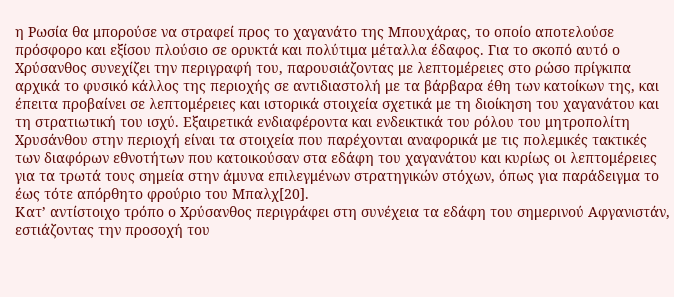η Ρωσία θα μπορούσε να στραφεί προς το χαγανάτο της Μπουχάρας, το οποίο αποτελούσε πρόσφορο και εξίσου πλούσιο σε ορυκτά και πολύτιμα μέταλλα έδαφος. Για το σκοπό αυτό ο Χρύσανθος συνεχίζει την περιγραφή του, παρουσιάζοντας με λεπτομέρειες στο ρώσο πρίγκιπα αρχικά το φυσικό κάλλος της περιοχής σε αντιδιαστολή με τα βάρβαρα έθη των κατοίκων της, και έπειτα προβαίνει σε λεπτομέρειες και ιστορικά στοιχεία σχετικά με τη διοίκηση του χαγανάτου και τη στρατιωτική του ισχύ. Εξαιρετικά ενδιαφέροντα και ενδεικτικά του ρόλου του μητροπολίτη Χρυσάνθου στην περιοχή είναι τα στοιχεία που παρέχονται αναφορικά με τις πολεμικές τακτικές των διαφόρων εθνοτήτων που κατοικούσαν στα εδάφη του χαγανάτου και κυρίως οι λεπτομέρειες για τα τρωτά τους σημεία στην άμυνα επιλεγμένων στρατηγικών στόχων, όπως για παράδειγμα το έως τότε απόρθητο φρούριο του Μπαλχ[20].
Κατ’ αντίστοιχο τρόπο ο Χρύσανθος περιγράφει στη συνέχεια τα εδάφη του σημερινού Αφγανιστάν, εστιάζοντας την προσοχή του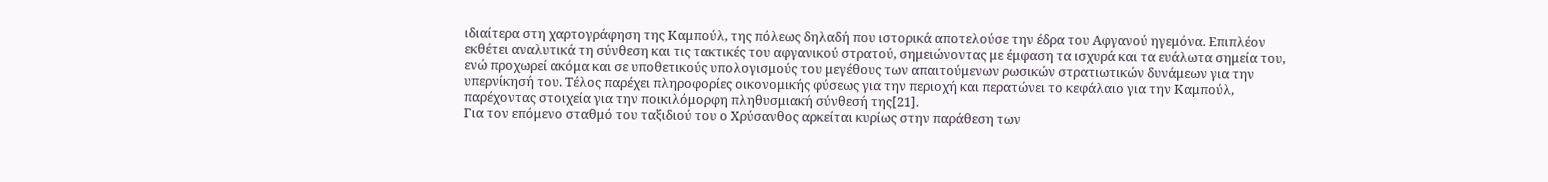ιδιαίτερα στη χαρτογράφηση της Καμπούλ, της πόλεως δηλαδή που ιστορικά αποτελούσε την έδρα του Αφγανού ηγεμόνα. Επιπλέον εκθέτει αναλυτικά τη σύνθεση και τις τακτικές του αφγανικού στρατού, σημειώνοντας με έμφαση τα ισχυρά και τα ευάλωτα σημεία του, ενώ προχωρεί ακόμα και σε υποθετικούς υπολογισμούς του μεγέθους των απαιτούμενων ρωσικών στρατιωτικών δυνάμεων για την υπερνίκησή του. Τέλος παρέχει πληροφορίες οικονομικής φύσεως για την περιοχή και περατώνει το κεφάλαιο για την Καμπούλ, παρέχοντας στοιχεία για την ποικιλόμορφη πληθυσμιακή σύνθεσή της[21].
Για τον επόμενο σταθμό του ταξιδιού του ο Χρύσανθος αρκείται κυρίως στην παράθεση των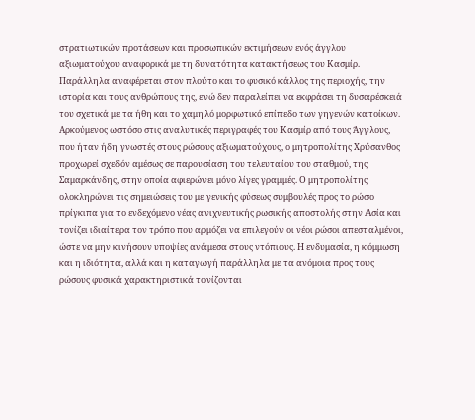στρατιωτικών προτάσεων και προσωπικών εκτιμήσεων ενός άγγλου αξιωματούχου αναφορικά με τη δυνατότητα κατακτήσεως του Κασμίρ. Παράλληλα αναφέρεται στον πλούτο και το φυσικό κάλλος της περιοχής, την ιστορία και τους ανθρώπους της, ενώ δεν παραλείπει να εκφράσει τη δυσαρέσκειά του σχετικά με τα ήθη και το χαμηλό μορφωτικό επίπεδο των γηγενών κατοίκων. Αρκούμενος ωστόσο στις αναλυτικές περιγραφές του Κασμίρ από τους Άγγλους, που ήταν ήδη γνωστές στους ρώσους αξιωματούχους, ο μητροπολίτης Χρύσανθος προχωρεί σχεδόν αμέσως σε παρουσίαση του τελευταίου του σταθμού, της Σαμαρκάνδης, στην οποία αφιερώνει μόνο λίγες γραμμές. Ο μητροπολίτης ολοκληρώνει τις σημειώσεις του με γενικής φύσεως συμβουλές προς το ρώσο πρίγκιπα για το ενδεχόμενο νέας ανιχνευτικής ρωσικής αποστολής στην Ασία και τονίζει ιδιαίτερα τον τρόπο που αρμόζει να επιλεγούν οι νέοι ρώσοι απεσταλμένοι, ώστε να μην κινήσουν υποψίες ανάμεσα στους ντόπιους. Η ενδυμασία, η κόμμωση και η ιδιότητα, αλλά και η καταγωγή παράλληλα με τα ανόμοια προς τους ρώσους φυσικά χαρακτηριστικά τονίζονται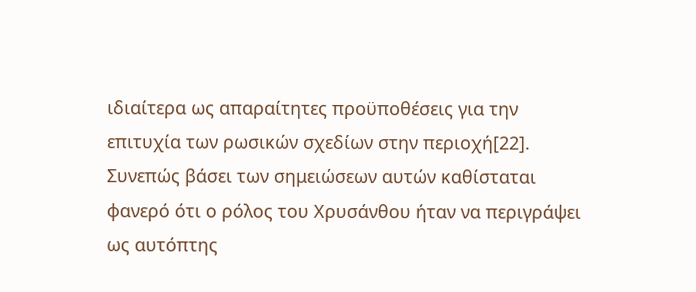ιδιαίτερα ως απαραίτητες προϋποθέσεις για την επιτυχία των ρωσικών σχεδίων στην περιοχή[22].
Συνεπώς βάσει των σημειώσεων αυτών καθίσταται φανερό ότι ο ρόλος του Χρυσάνθου ήταν να περιγράψει ως αυτόπτης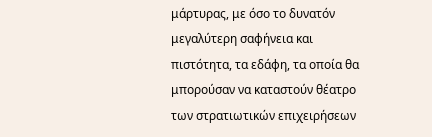μάρτυρας, με όσο το δυνατόν μεγαλύτερη σαφήνεια και πιστότητα, τα εδάφη, τα οποία θα μπορούσαν να καταστούν θέατρο των στρατιωτικών επιχειρήσεων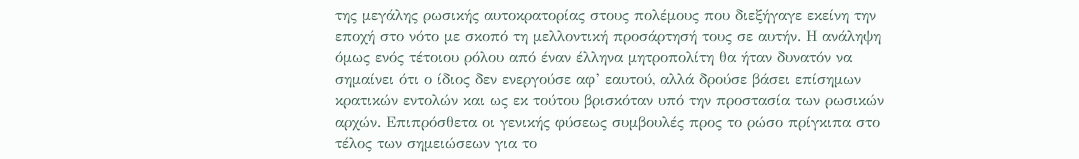της μεγάλης ρωσικής αυτοκρατορίας στους πολέμους που διεξήγαγε εκείνη την εποχή στο νότο με σκοπό τη μελλοντική προσάρτησή τους σε αυτήν. Η ανάληψη όμως ενός τέτοιου ρόλου από έναν έλληνα μητροπολίτη θα ήταν δυνατόν να σημαίνει ότι ο ίδιος δεν ενεργούσε αφ’ εαυτού, αλλά δρούσε βάσει επίσημων κρατικών εντολών και ως εκ τούτου βρισκόταν υπό την προστασία των ρωσικών αρχών. Επιπρόσθετα οι γενικής φύσεως συμβουλές προς το ρώσο πρίγκιπα στο τέλος των σημειώσεων για το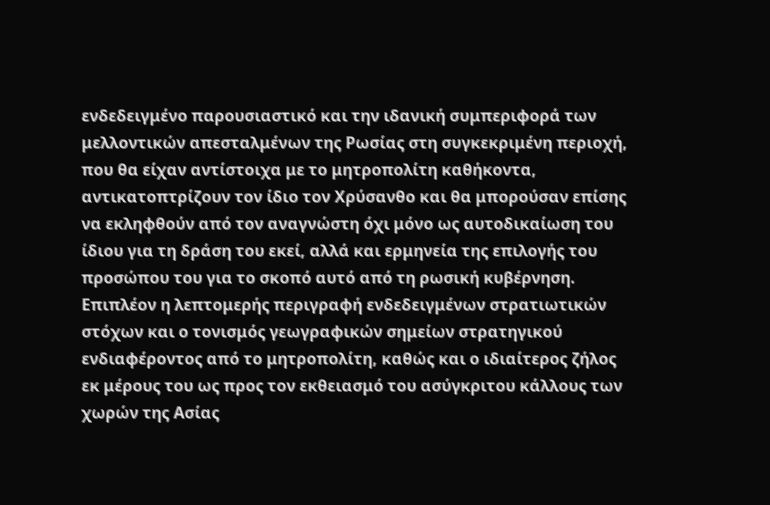ενδεδειγμένο παρουσιαστικό και την ιδανική συμπεριφορά των μελλοντικών απεσταλμένων της Ρωσίας στη συγκεκριμένη περιοχή, που θα είχαν αντίστοιχα με το μητροπολίτη καθήκοντα, αντικατοπτρίζουν τον ίδιο τον Χρύσανθο και θα μπορούσαν επίσης να εκληφθούν από τον αναγνώστη όχι μόνο ως αυτοδικαίωση του ίδιου για τη δράση του εκεί, αλλά και ερμηνεία της επιλογής του προσώπου του για το σκοπό αυτό από τη ρωσική κυβέρνηση. Επιπλέον η λεπτομερής περιγραφή ενδεδειγμένων στρατιωτικών στόχων και ο τονισμός γεωγραφικών σημείων στρατηγικού ενδιαφέροντος από το μητροπολίτη, καθώς και ο ιδιαίτερος ζήλος εκ μέρους του ως προς τον εκθειασμό του ασύγκριτου κάλλους των χωρών της Ασίας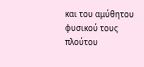και του αμύθητου φυσικού τους πλούτου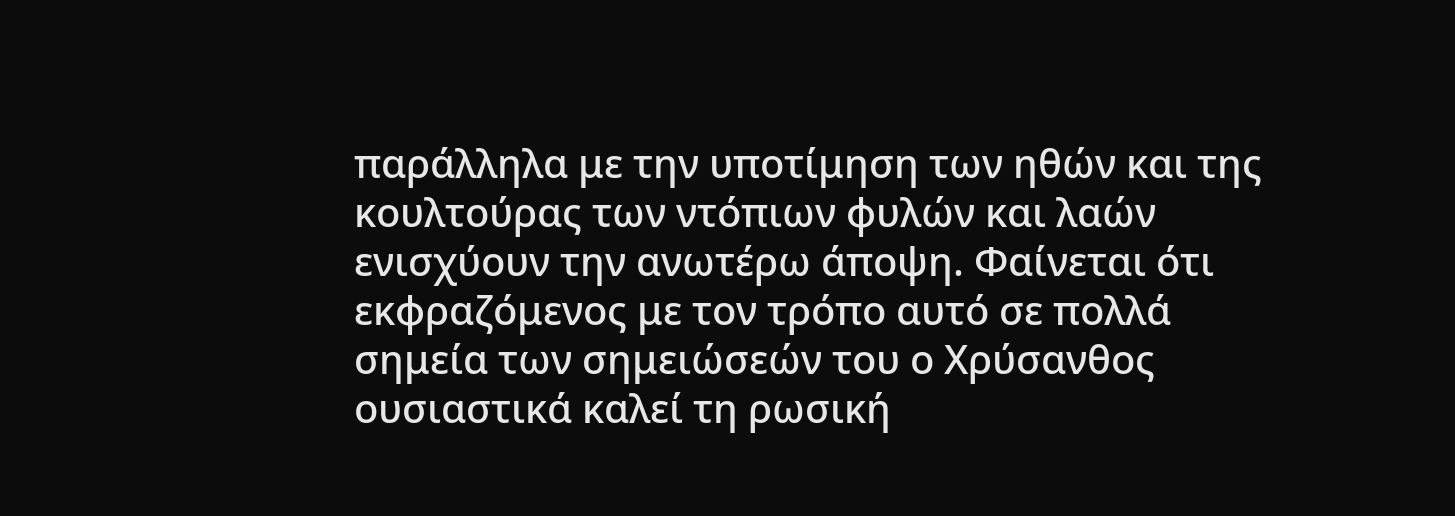παράλληλα με την υποτίμηση των ηθών και της κουλτούρας των ντόπιων φυλών και λαών ενισχύουν την ανωτέρω άποψη. Φαίνεται ότι εκφραζόμενος με τον τρόπο αυτό σε πολλά σημεία των σημειώσεών του ο Χρύσανθος ουσιαστικά καλεί τη ρωσική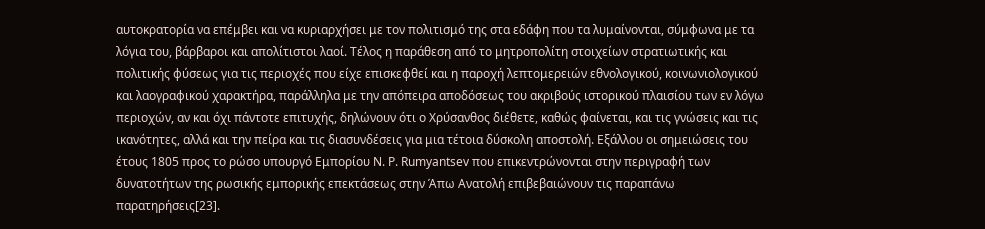αυτοκρατορία να επέμβει και να κυριαρχήσει με τον πολιτισμό της στα εδάφη που τα λυμαίνονται, σύμφωνα με τα λόγια του, βάρβαροι και απολίτιστοι λαοί. Τέλος η παράθεση από το μητροπολίτη στοιχείων στρατιωτικής και πολιτικής φύσεως για τις περιοχές που είχε επισκεφθεί και η παροχή λεπτομερειών εθνολογικού, κοινωνιολογικού και λαογραφικού χαρακτήρα, παράλληλα με την απόπειρα αποδόσεως του ακριβούς ιστορικού πλαισίου των εν λόγω περιοχών, αν και όχι πάντοτε επιτυχής, δηλώνουν ότι ο Χρύσανθος διέθετε, καθώς φαίνεται, και τις γνώσεις και τις ικανότητες, αλλά και την πείρα και τις διασυνδέσεις για μια τέτοια δύσκολη αποστολή. Εξάλλου οι σημειώσεις του έτους 1805 προς το ρώσο υπουργό Εμπορίου N. P. Rumyantsev που επικεντρώνονται στην περιγραφή των δυνατοτήτων της ρωσικής εμπορικής επεκτάσεως στην Άπω Ανατολή επιβεβαιώνουν τις παραπάνω παρατηρήσεις[23].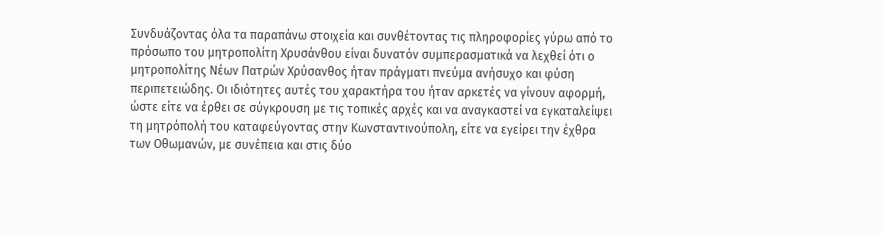Συνδυάζοντας όλα τα παραπάνω στοιχεία και συνθέτοντας τις πληροφορίες γύρω από το πρόσωπο του μητροπολίτη Χρυσάνθου είναι δυνατόν συμπερασματικά να λεχθεί ότι ο μητροπολίτης Νέων Πατρών Χρύσανθος ήταν πράγματι πνεύμα ανήσυχο και φύση περιπετειώδης. Οι ιδιότητες αυτές του χαρακτήρα του ήταν αρκετές να γίνουν αφορμή, ώστε είτε να έρθει σε σύγκρουση με τις τοπικές αρχές και να αναγκαστεί να εγκαταλείψει τη μητρόπολή του καταφεύγοντας στην Κωνσταντινούπολη, είτε να εγείρει την έχθρα των Οθωμανών, με συνέπεια και στις δύο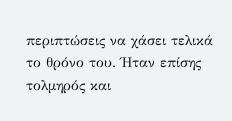περιπτώσεις να χάσει τελικά το θρόνο του. Ήταν επίσης τολμηρός και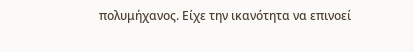πολυμήχανος. Είχε την ικανότητα να επινοεί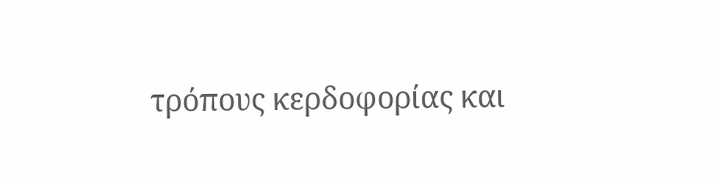τρόπους κερδοφορίας και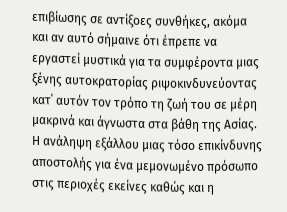επιβίωσης σε αντίξοες συνθήκες, ακόμα και αν αυτό σήμαινε ότι έπρεπε να εργαστεί μυστικά για τα συμφέροντα μιας ξένης αυτοκρατορίας ριψοκινδυνεύοντας κατ΄ αυτόν τον τρόπο τη ζωή του σε μέρη μακρινά και άγνωστα στα βάθη της Ασίας. Η ανάληψη εξάλλου μιας τόσο επικίνδυνης αποστολής για ένα μεμονωμένο πρόσωπο στις περιοχές εκείνες καθώς και η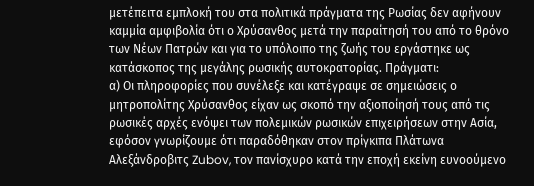μετέπειτα εμπλοκή του στα πολιτικά πράγματα της Ρωσίας δεν αφήνουν καμμία αμφιβολία ότι ο Χρύσανθος μετά την παραίτησή του από το θρόνο των Νέων Πατρών και για το υπόλοιπο της ζωής του εργάστηκε ως κατάσκοπος της μεγάλης ρωσικής αυτοκρατορίας. Πράγματι:
α) Οι πληροφορίες που συνέλεξε και κατέγραψε σε σημειώσεις ο μητροπολίτης Χρύσανθος είχαν ως σκοπό την αξιοποίησή τους από τις ρωσικές αρχές ενόψει των πολεμικών ρωσικών επιχειρήσεων στην Ασία, εφόσον γνωρίζουμε ότι παραδόθηκαν στον πρίγκιπα Πλάτωνα Αλεξάνδροβιτς Zubov, τον πανίσχυρο κατά την εποχή εκείνη ευνοούμενο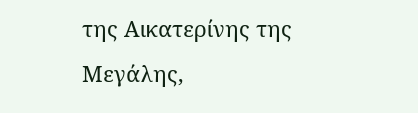της Αικατερίνης της Μεγάλης,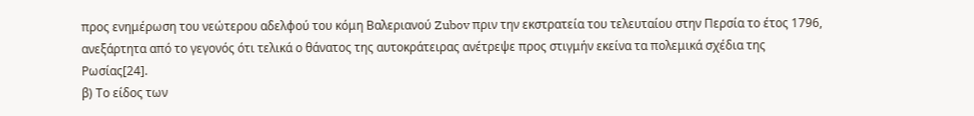προς ενημέρωση του νεώτερου αδελφού του κόμη Βαλεριανού Zubov πριν την εκστρατεία του τελευταίου στην Περσία το έτος 1796, ανεξάρτητα από το γεγονός ότι τελικά ο θάνατος της αυτοκράτειρας ανέτρεψε προς στιγμήν εκείνα τα πολεμικά σχέδια της Ρωσίας[24].
β) Το είδος των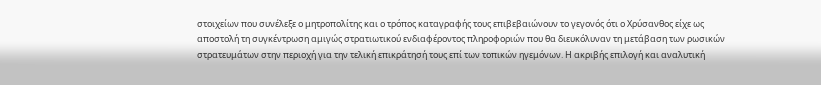στοιχείων που συνέλεξε ο μητροπολίτης και ο τρόπος καταγραφής τους επιβεβαιώνουν το γεγονός ότι ο Χρύσανθος είχε ως αποστολή τη συγκέντρωση αμιγώς στρατιωτικού ενδιαφέροντος πληροφοριών που θα διευκόλυναν τη μετάβαση των ρωσικών στρατευμάτων στην περιοχή για την τελική επικράτησή τους επί των τοπικών ηγεμόνων. Η ακριβής επιλογή και αναλυτική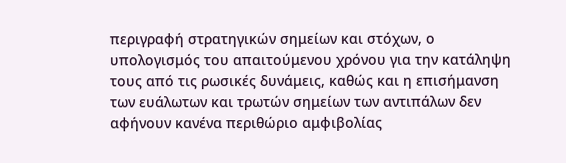περιγραφή στρατηγικών σημείων και στόχων, ο υπολογισμός του απαιτούμενου χρόνου για την κατάληψη τους από τις ρωσικές δυνάμεις, καθώς και η επισήμανση των ευάλωτων και τρωτών σημείων των αντιπάλων δεν αφήνουν κανένα περιθώριο αμφιβολίας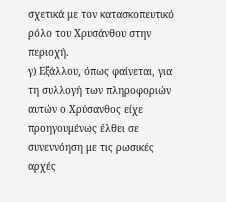σχετικά με τον κατασκοπευτικό ρόλο του Χρυσάνθου στην περιοχή.
γ) Εξάλλου, όπως φαίνεται, για τη συλλογή των πληροφοριών αυτών ο Χρύσανθος είχε προηγουμένως έλθει σε συνεννόηση με τις ρωσικές αρχές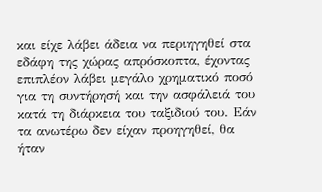και είχε λάβει άδεια να περιηγηθεί στα εδάφη της χώρας απρόσκοπτα, έχοντας επιπλέον λάβει μεγάλο χρηματικό ποσό για τη συντήρησή και την ασφάλειά του κατά τη διάρκεια του ταξιδιού του. Εάν τα ανωτέρω δεν είχαν προηγηθεί, θα ήταν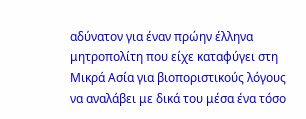αδύνατον για έναν πρώην έλληνα μητροπολίτη που είχε καταφύγει στη Μικρά Ασία για βιοποριστικούς λόγους να αναλάβει με δικά του μέσα ένα τόσο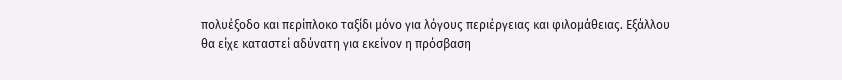πολυέξοδο και περίπλοκο ταξίδι μόνο για λόγους περιέργειας και φιλομάθειας. Εξάλλου θα είχε καταστεί αδύνατη για εκείνον η πρόσβαση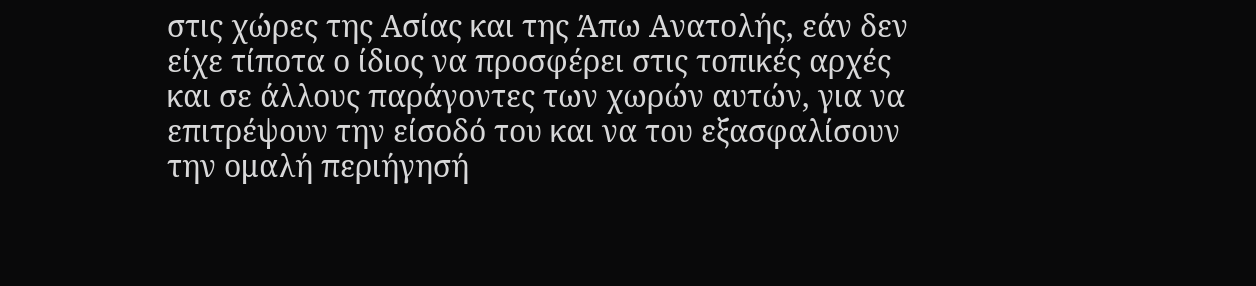στις χώρες της Ασίας και της Άπω Ανατολής, εάν δεν είχε τίποτα ο ίδιος να προσφέρει στις τοπικές αρχές και σε άλλους παράγοντες των χωρών αυτών, για να επιτρέψουν την είσοδό του και να του εξασφαλίσουν την ομαλή περιήγησή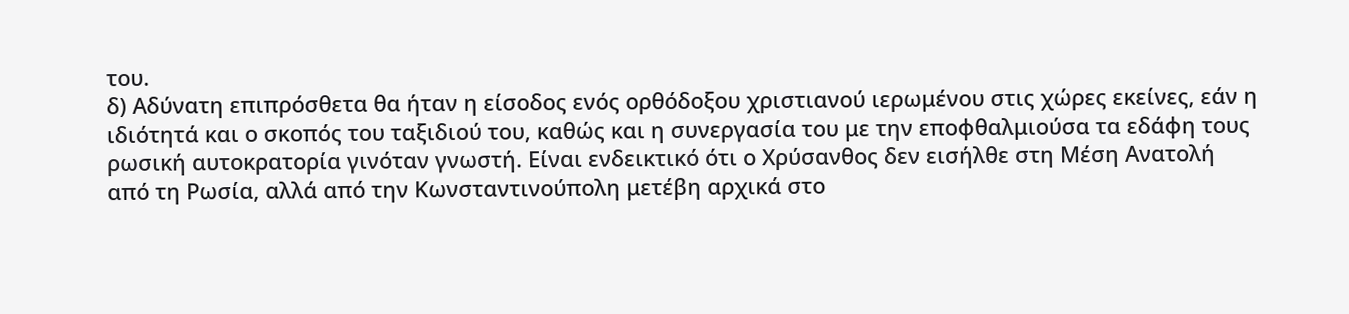του.
δ) Αδύνατη επιπρόσθετα θα ήταν η είσοδος ενός ορθόδοξου χριστιανού ιερωμένου στις χώρες εκείνες, εάν η ιδιότητά και ο σκοπός του ταξιδιού του, καθώς και η συνεργασία του με την εποφθαλμιούσα τα εδάφη τους ρωσική αυτοκρατορία γινόταν γνωστή. Είναι ενδεικτικό ότι ο Χρύσανθος δεν εισήλθε στη Μέση Ανατολή από τη Ρωσία, αλλά από την Κωνσταντινούπολη μετέβη αρχικά στο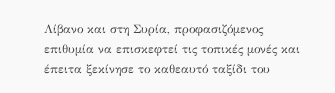Λίβανο και στη Συρία, προφασιζόμενος επιθυμία να επισκεφτεί τις τοπικές μονές και έπειτα ξεκίνησε το καθεαυτό ταξίδι του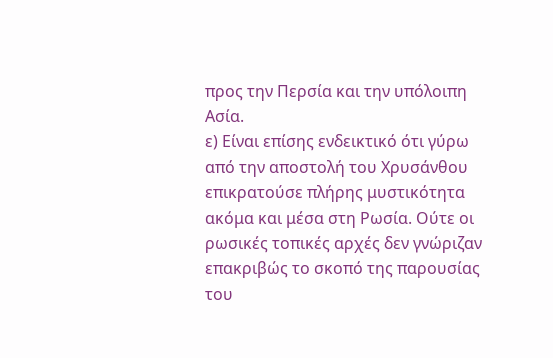προς την Περσία και την υπόλοιπη Ασία.
ε) Είναι επίσης ενδεικτικό ότι γύρω από την αποστολή του Χρυσάνθου επικρατούσε πλήρης μυστικότητα ακόμα και μέσα στη Ρωσία. Ούτε οι ρωσικές τοπικές αρχές δεν γνώριζαν επακριβώς το σκοπό της παρουσίας του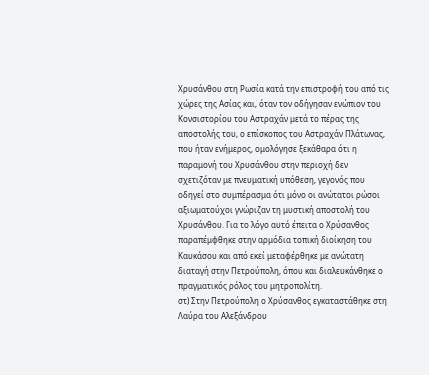Χρυσάνθου στη Ρωσία κατά την επιστροφή του από τις χώρες της Ασίας και, όταν τον οδήγησαν ενώπιον του Κονσιστορίου του Αστραχάν μετά το πέρας της αποστολής του, ο επίσκοπος του Αστραχάν Πλάτωνας, που ήταν ενήμερος, ομολόγησε ξεκάθαρα ότι η παραμονή του Χρυσάνθου στην περιοχή δεν σχετιζόταν με πνευματική υπόθεση, γεγονός που οδηγεί στο συμπέρασμα ότι μόνο οι ανώτατοι ρώσοι αξιωματούχοι γνώριζαν τη μυστική αποστολή του Χρυσάνθου. Για το λόγο αυτό έπειτα ο Χρύσανθος παραπέμφθηκε στην αρμόδια τοπική διοίκηση του Καυκάσου και από εκεί μεταφέρθηκε με ανώτατη διαταγή στην Πετρούπολη, όπου και διαλευκάνθηκε ο πραγματικός ρόλος του μητροπολίτη.
στ) Στην Πετρούπολη ο Χρύσανθος εγκαταστάθηκε στη Λαύρα του Αλεξάνδρου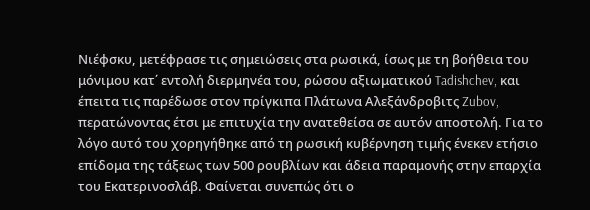Νιέφσκυ, μετέφρασε τις σημειώσεις στα ρωσικά, ίσως με τη βοήθεια του μόνιμου κατ΄ εντολή διερμηνέα του, ρώσου αξιωματικού Tadishchev, και έπειτα τις παρέδωσε στον πρίγκιπα Πλάτωνα Αλεξάνδροβιτς Zubov, περατώνοντας έτσι με επιτυχία την ανατεθείσα σε αυτόν αποστολή. Για το λόγο αυτό του χορηγήθηκε από τη ρωσική κυβέρνηση τιμής ένεκεν ετήσιο επίδομα της τάξεως των 500 ρουβλίων και άδεια παραμονής στην επαρχία του Εκατερινοσλάβ. Φαίνεται συνεπώς ότι ο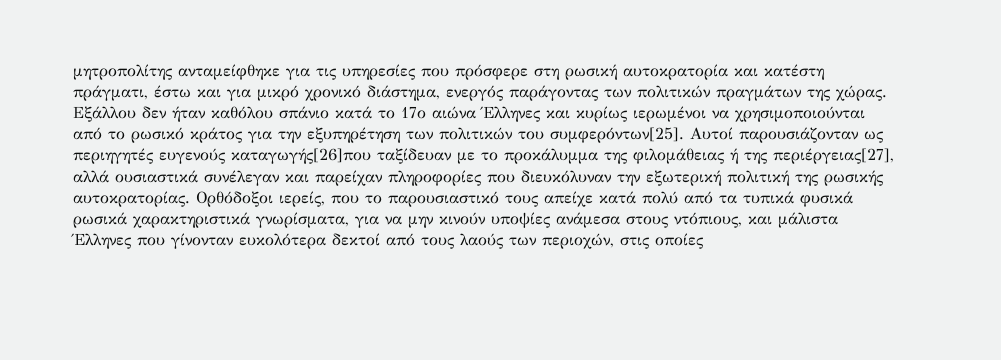μητροπολίτης ανταμείφθηκε για τις υπηρεσίες που πρόσφερε στη ρωσική αυτοκρατορία και κατέστη πράγματι, έστω και για μικρό χρονικό διάστημα, ενεργός παράγοντας των πολιτικών πραγμάτων της χώρας.
Εξάλλου δεν ήταν καθόλου σπάνιο κατά το 17ο αιώνα Έλληνες και κυρίως ιερωμένοι να χρησιμοποιούνται από το ρωσικό κράτος για την εξυπηρέτηση των πολιτικών του συμφερόντων[25]. Αυτοί παρουσιάζονταν ως περιηγητές ευγενούς καταγωγής[26]που ταξίδευαν με το προκάλυμμα της φιλομάθειας ή της περιέργειας[27], αλλά ουσιαστικά συνέλεγαν και παρείχαν πληροφορίες που διευκόλυναν την εξωτερική πολιτική της ρωσικής αυτοκρατορίας. Ορθόδοξοι ιερείς, που το παρουσιαστικό τους απείχε κατά πολύ από τα τυπικά φυσικά ρωσικά χαρακτηριστικά γνωρίσματα, για να μην κινούν υποψίες ανάμεσα στους ντόπιους, και μάλιστα Έλληνες που γίνονταν ευκολότερα δεκτοί από τους λαούς των περιοχών, στις οποίες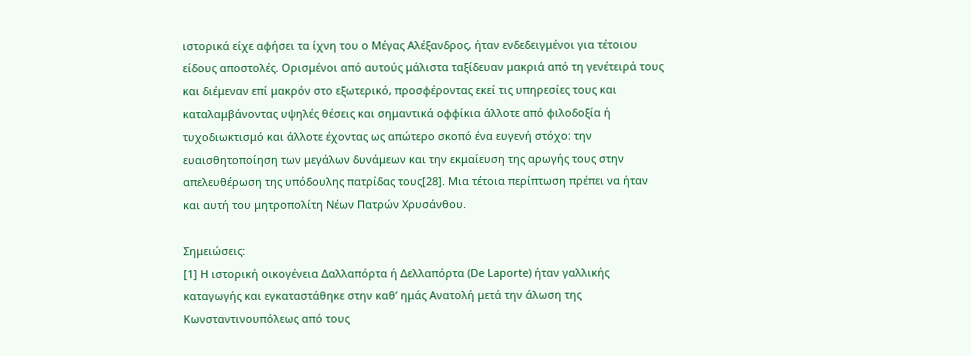ιστορικά είχε αφήσει τα ίχνη του ο Μέγας Αλέξανδρος, ήταν ενδεδειγμένοι για τέτοιου είδους αποστολές. Ορισμένοι από αυτούς μάλιστα ταξίδευαν μακριά από τη γενέτειρά τους και διέμεναν επί μακρόν στο εξωτερικό, προσφέροντας εκεί τις υπηρεσίες τους και καταλαμβάνοντας υψηλές θέσεις και σημαντικά οφφίκια άλλοτε από φιλοδοξία ή τυχοδιωκτισμό και άλλοτε έχοντας ως απώτερο σκοπό ένα ευγενή στόχο: την ευαισθητοποίηση των μεγάλων δυνάμεων και την εκμαίευση της αρωγής τους στην απελευθέρωση της υπόδουλης πατρίδας τους[28]. Μια τέτοια περίπτωση πρέπει να ήταν και αυτή του μητροπολίτη Νέων Πατρών Χρυσάνθου.

Σημειώσεις:
[1] Η ιστορική οικογένεια Δαλλαπόρτα ή Δελλαπόρτα (De Laporte) ήταν γαλλικής καταγωγής και εγκαταστάθηκε στην καθ’ ημάς Ανατολή μετά την άλωση της Κωνσταντινουπόλεως από τους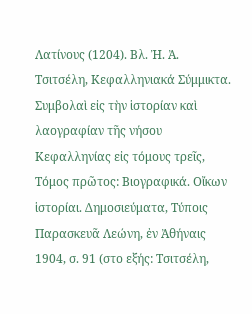Λατίνους (1204). Βλ. Ἠ. Ἀ. Τσιτσέλη, Κεφαλληνιακά Σύμμικτα. Συμβολαὶ εἰς τὴν ἱστορίαν καὶ λαογραφίαν τῆς νήσου Κεφαλληνίας εἰς τόμους τρεῖς, Τόμος πρῶτος: Βιογραφικά. Οἴκων ἱστορίαι. Δημοσιεύματα, Τύποις Παρασκευᾶ Λεώνη, ἐν Ἀθήναις 1904, σ. 91 (στο εξής: Τσιτσέλη,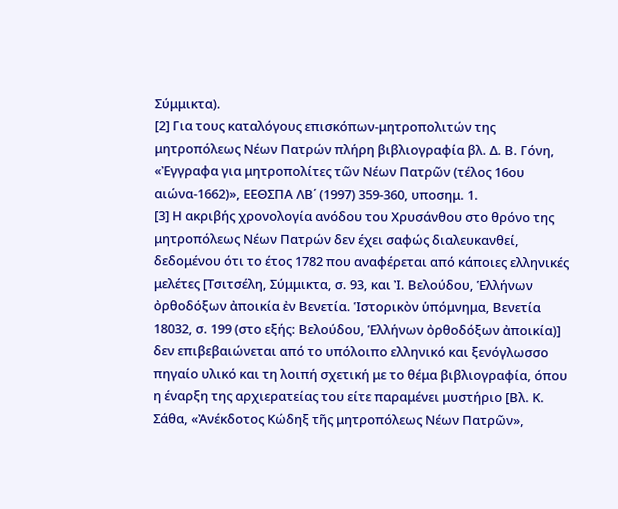Σύμμικτα).
[2] Για τους καταλόγους επισκόπων-μητροπολιτών της μητροπόλεως Νέων Πατρών πλήρη βιβλιογραφία βλ. Δ. Β. Γόνη, «Ἐγγραφα για μητροπολίτες τῶν Νέων Πατρῶν (τέλος 16ου αιώνα-1662)», ΕΕΘΣΠΑ ΛΒ΄ (1997) 359-360, υποσημ. 1.
[3] Η ακριβής χρονολογία ανόδου του Χρυσάνθου στο θρόνο της μητροπόλεως Νέων Πατρών δεν έχει σαφώς διαλευκανθεί, δεδομένου ότι το έτος 1782 που αναφέρεται από κάποιες ελληνικές μελέτες [Τσιτσέλη, Σύμμικτα, σ. 93, και Ἰ. Βελούδου, Ἑλλήνων ὀρθοδόξων ἀποικία ἐν Βενετία. Ἱστορικὸν ὑπόμνημα, Βενετία 18032, σ. 199 (στο εξής: Βελούδου, Ἑλλήνων ὀρθοδόξων ἀποικία)] δεν επιβεβαιώνεται από το υπόλοιπο ελληνικό και ξενόγλωσσο πηγαίο υλικό και τη λοιπή σχετική με το θέμα βιβλιογραφία, όπου η έναρξη της αρχιερατείας του είτε παραμένει μυστήριο [Βλ. Κ. Σάθα, «Ἀνέκδοτος Κώδηξ τῆς μητροπόλεως Νέων Πατρῶν»,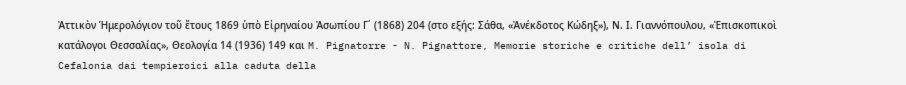Ἀττικὸν Ἡμερολόγιον τοῦ ἔτους 1869 ὑπὸ Εἰρηναίου Ἀσωπίου Γ΄ (1868) 204 (στο εξής: Σάθα, «Ἀνέκδοτος Κώδηξ»), Ν. Ι. Γιαννόπουλου, «Ἐπισκοπικοὶ κατάλογοι Θεσσαλίας», Θεολογία 14 (1936) 149 και M. Pignatorre - N. Pignattore, Memorie storiche e critiche dell’ isola di Cefalonia dai tempieroici alla caduta della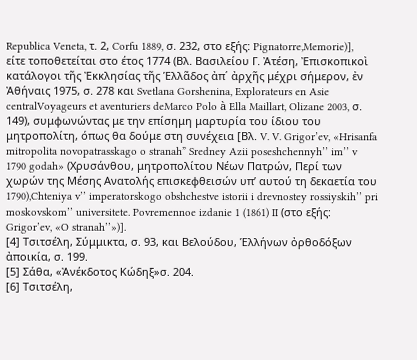Republica Veneta, τ. 2, Corfu 1889, σ. 232, στο εξής: Pignatorre,Memorie)], είτε τοποθετείται στο έτος 1774 (Βλ. Βασιλείου Γ. Ἀτέση, Ἐπισκοπικοὶ κατάλογοι τῆς Ἐκκλησίας τῆς Ἑλλᾶδος ἀπ΄ ἀρχῆς μέχρι σήμερον, ἐν Ἀθήναις 1975, σ. 278 και Svetlana Gorshenina, Explorateurs en Asie centralVoyageurs et aventuriers deMarco Polo à Ella Maillart, Olizane 2003, σ. 149), συμφωνώντας με την επίσημη μαρτυρία του ίδιου του μητροπολίτη, όπως θα δούμε στη συνέχεια [Βλ. V. V. Grigor’ev, «Hrisanfa mitropolita novopatrasskago o stranah” Sredney Azii poseshchennyh’’ im’’ v 1790 godah» (Χρυσάνθου, μητροπολίτου Νέων Πατρών, Περί των χωρών της Μέσης Ανατολής επισκεφθεισών υπ’ αυτού τη δεκαετία του 1790),Chteniya v’’ imperatorskogo obshchestve istorii i drevnostey rossiyskih’’ pri moskovskom’’ universitete. Povremennoe izdanie 1 (1861) II (στο εξής: Grigor’ev, «O stranah’’»)].
[4] Τσιτσέλη, Σύμμικτα, σ. 93, και Βελούδου, Ἑλλήνων ὀρθοδόξων ἀποικία, σ. 199.
[5] Σάθα, «Ἀνέκδοτος Κώδηξ»σ. 204.
[6] Τσιτσέλη,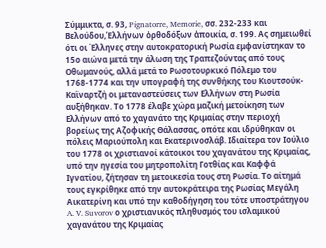Σύμμικτα, σ. 93, Pignatorre, Memorie, σσ. 232-233 και Βελούδου,Ἑλλήνων ὀρθοδόξων ἀποικία, σ. 199. Ας σημειωθεί ότι οι Έλληνες στην αυτοκρατορική Ρωσία εμφανίστηκαν το 15ο αιώνα μετά την άλωση της Τραπεζούντας από τους Οθωμανούς, αλλά μετά το Ρωσοτουρκικό Πόλεμο του 1768-1774 και την υπογραφή της συνθήκης του Κιουτσούκ-Καϊναρτζή οι μεταναστεύσεις των Ελλήνων στη Ρωσία αυξήθηκαν. Το 1778 έλαβε χώρα μαζική μετοίκηση των Ελλήνων από το χαγανάτο της Κριμαίας στην περιοχή βορείως της Αζοφικής Θάλασσας, οπότε και ιδρύθηκαν οι πόλεις Μαριούπολη και Εκατερινοσλάβ. Ιδιαίτερα τον Ιούλιο του 1778 οι χριστιανοί κάτοικοι του χαγανάτου της Κριμαίας, υπό την ηγεσία του μητροπολίτη Γοτθίας και Καφφά Ιγνατίου, ζήτησαν τη μετοικεσία τους στη Ρωσία. Το αίτημά τους εγκρίθηκε από την αυτοκράτειρα της Ρωσίας Μεγάλη Αικατερίνη και υπό την καθοδήγηση του τότε υποστράτηγου A. V. Suvorov ο χριστιανικός πληθυσμός του ισλαμικού χαγανάτου της Κριμαίας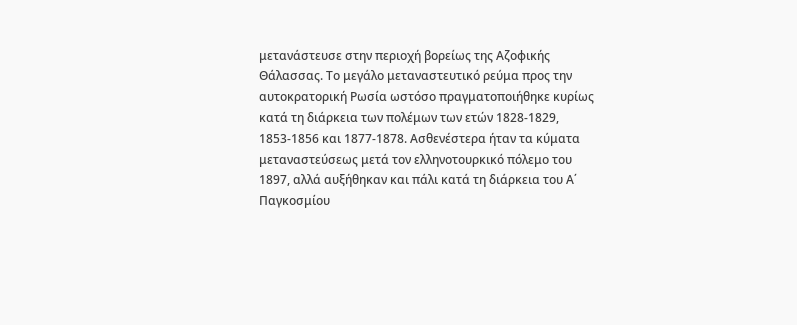μετανάστευσε στην περιοχή βορείως της Αζοφικής Θάλασσας. Το μεγάλο μεταναστευτικό ρεύμα προς την αυτοκρατορική Ρωσία ωστόσο πραγματοποιήθηκε κυρίως κατά τη διάρκεια των πολέμων των ετών 1828-1829, 1853-1856 και 1877-1878. Ασθενέστερα ήταν τα κύματα μεταναστεύσεως μετά τον ελληνοτουρκικό πόλεμο του 1897, αλλά αυξήθηκαν και πάλι κατά τη διάρκεια του Α΄ Παγκοσμίου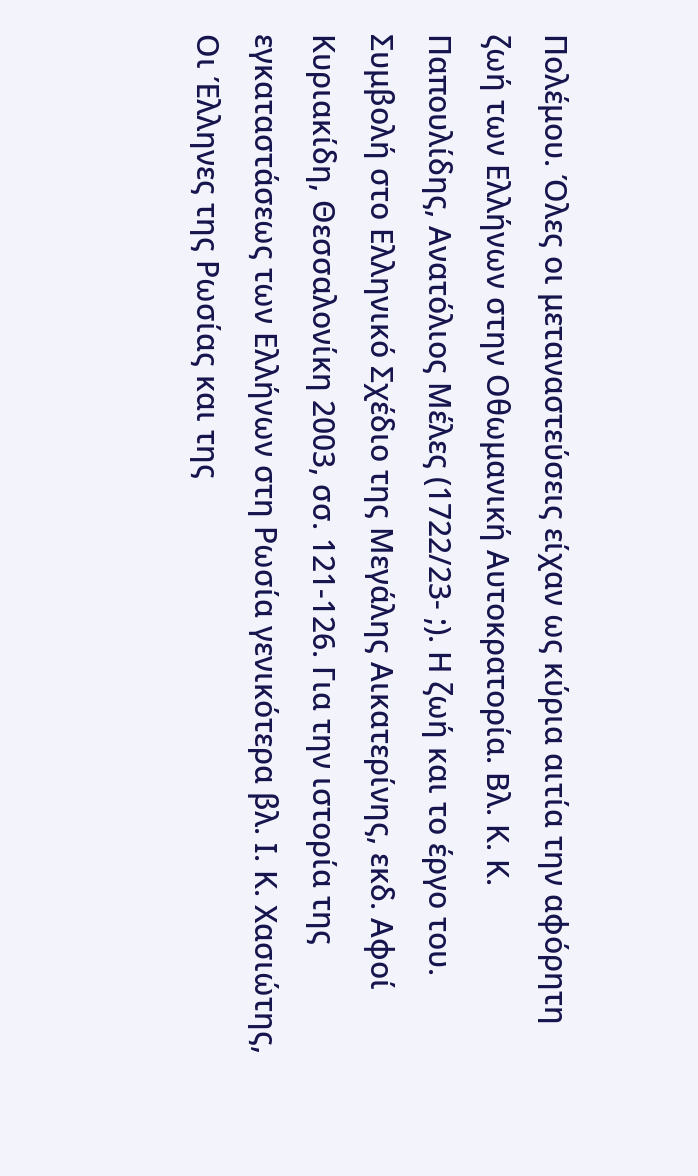Πολέμου. Όλες οι μεταναστεύσεις είχαν ως κύρια αιτία την αφόρητη ζωή των Ελλήνων στην Οθωμανική Αυτοκρατορία. Βλ. Κ. Κ. Παπουλίδης, Ανατόλιος Μέλες (1722/23- ;). Η ζωή και το έργο του. Συμβολή στο Ελληνικό Σχέδιο της Μεγάλης Αικατερίνης, εκδ. Αφοί Κυριακίδη, Θεσσαλονίκη 2003, σσ. 121-126. Για την ιστορία της εγκαταστάσεως των Ελλήνων στη Ρωσία γενικότερα βλ. Ι. Κ. Χασιώτης, Οι Έλληνες της Ρωσίας και της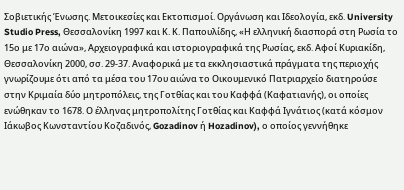Σοβιετικής Ένωσης. Μετοικεσίες και Εκτοπισμοί. Οργάνωση και Ιδεολογία, εκδ. University Studio Press, Θεσσαλονίκη 1997 και Κ. Κ. Παπουλίδης, «Η ελληνική διασπορά στη Ρωσία το 15ο με 17ο αιώνα», Αρχειογραφικά και ιστοριογραφικά της Ρωσίας, εκδ. Αφοί Κυριακίδη, Θεσσαλονίκη 2000, σσ. 29-37. Αναφορικά με τα εκκλησιαστικά πράγματα της περιοχής γνωρίζουμε ότι από τα μέσα του 17ου αιώνα το Οικουμενικό Πατριαρχείο διατηρούσε στην Κριμαία δύο μητροπόλεις, της Γοτθίας και του Καφφά (Καφατιανής), οι οποίες ενώθηκαν το 1678. Ο έλληνας μητροπολίτης Γοτθίας και Καφφά Ιγνάτιος (κατά κόσμον Ιάκωβος Κωνσταντίου Κοζαδινός, Gozadinov ή Hozadinov), ο οποίος γεννήθηκε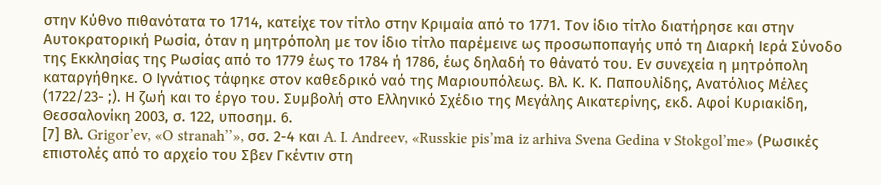στην Κύθνο πιθανότατα το 1714, κατείχε τον τίτλο στην Κριμαία από το 1771. Τον ίδιο τίτλο διατήρησε και στην Αυτοκρατορική Ρωσία, όταν η μητρόπολη με τον ίδιο τίτλο παρέμεινε ως προσωποπαγής υπό τη Διαρκή Ιερά Σύνοδο της Εκκλησίας της Ρωσίας από το 1779 έως το 1784 ή 1786, έως δηλαδή το θάνατό του. Εν συνεχεία η μητρόπολη καταργήθηκε. Ο Ιγνάτιος τάφηκε στον καθεδρικό ναό της Μαριουπόλεως. Βλ. Κ. Κ. Παπουλίδης, Ανατόλιος Μέλες (1722/23- ;). Η ζωή και το έργο του. Συμβολή στο Ελληνικό Σχέδιο της Μεγάλης Αικατερίνης, εκδ. Αφοί Κυριακίδη, Θεσσαλονίκη 2003, σ. 122, υποσημ. 6.
[7] Βλ. Grigor’ev, «O stranah’’», σσ. 2-4 και A. I. Andreev, «Russkie pis’mа iz arhiva Svena Gedina v Stokgol’me» (Ρωσικές επιστολές από το αρχείο του Σβεν Γκέντιν στη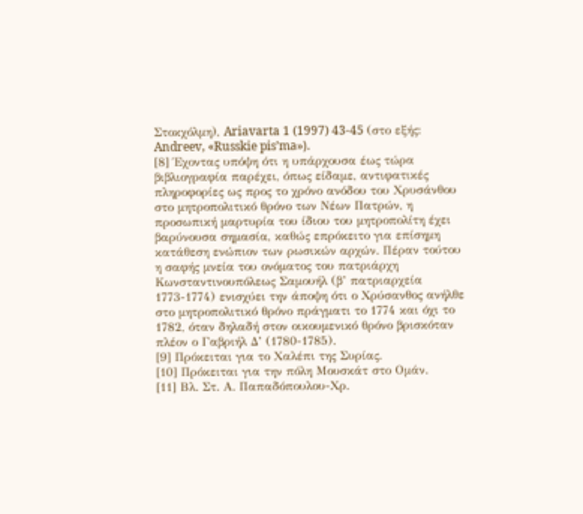Στοκχόλμη), Ariavarta 1 (1997) 43-45 (στο εξής: Andreev, «Russkie pis’mа»).
[8] Έχοντας υπόψη ότι η υπάρχουσα έως τώρα βιβλιογραφία παρέχει, όπως είδαμε, αντιφατικές πληροφορίες ως προς το χρόνο ανόδου του Χρυσάνθου στο μητροπολιτικό θρόνο των Νέων Πατρών, η προσωπική μαρτυρία του ίδιου του μητροπολίτη έχει βαρύνουσα σημασία, καθώς επρόκειτο για επίσημη κατάθεση ενώπιον των ρωσικών αρχών. Πέραν τούτου η σαφής μνεία του ονόματος του πατριάρχη Κωνσταντινουπόλεως Σαμουήλ (β’ πατριαρχεία 1773-1774) ενισχύει την άποψη ότι ο Χρύσανθος ανήλθε στο μητροπολιτικό θρόνο πράγματι το 1774 και όχι το 1782, όταν δηλαδή στον οικουμενικό θρόνο βρισκόταν πλέον ο Γαβριήλ Δ’ (1780-1785).
[9] Πρόκειται για το Χαλέπι της Συρίας.
[10] Πρόκειται για την πόλη Μουσκάτ στο Ομάν.
[11] Βλ. Στ. Α. Παπαδόπουλου-Χρ.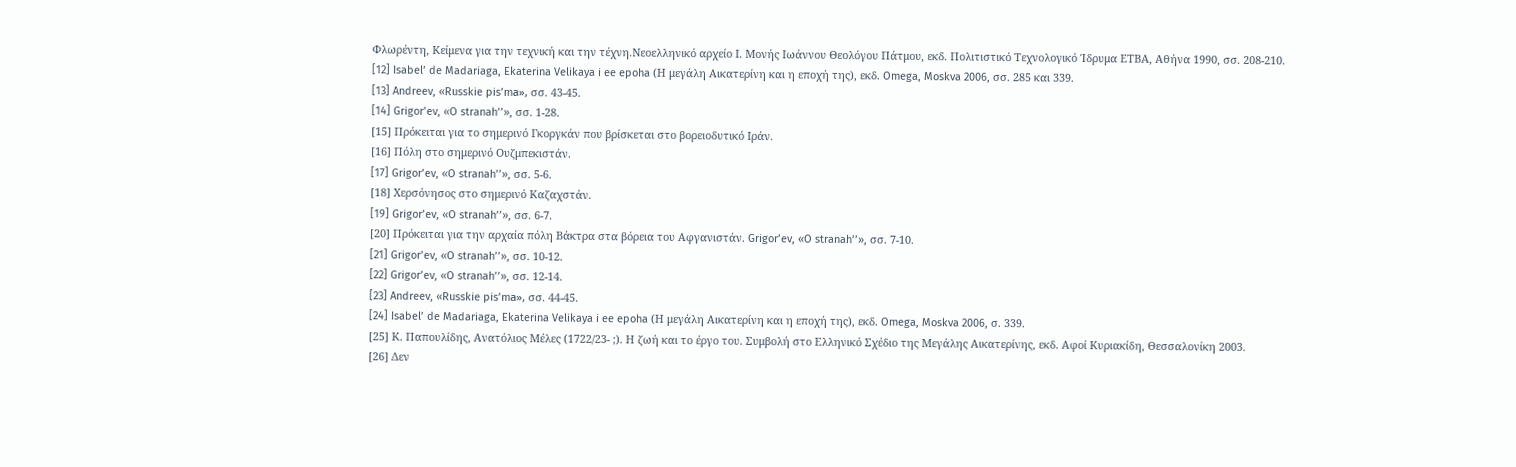Φλωρέντη, Κείμενα για την τεχνική και την τέχνη.Νεοελληνικό αρχείο Ι. Μονής Ιωάννου Θεολόγου Πάτμου, εκδ. Πολιτιστικό Τεχνολογικό Ίδρυμα ΕΤΒΑ, Αθήνα 1990, σσ. 208-210.
[12] Isabel’ de Madariaga, Ekaterina Velikaya i ee epoha (Η μεγάλη Αικατερίνη και η εποχή της), εκδ. Omega, Moskva 2006, σσ. 285 και 339.
[13] Andreev, «Russkie pis’mа», σσ. 43-45.
[14] Grigor’ev, «O stranah’’», σσ. 1-28.
[15] Πρόκειται για το σημερινό Γκοργκάν που βρίσκεται στο βορειοδυτικό Ιράν.
[16] Πόλη στο σημερινό Ουζμπεκιστάν.
[17] Grigor’ev, «O stranah’’», σσ. 5-6.
[18] Χερσόνησος στο σημερινό Καζαχστάν.
[19] Grigor’ev, «O stranah’’», σσ. 6-7.
[20] Πρόκειται για την αρχαία πόλη Βάκτρα στα βόρεια του Αφγανιστάν. Grigor’ev, «O stranah’’», σσ. 7-10.
[21] Grigor’ev, «O stranah’’», σσ. 10-12.
[22] Grigor’ev, «O stranah’’», σσ. 12-14.
[23] Andreev, «Russkie pis’mа», σσ. 44-45.
[24] Isabel’ de Madariaga, Ekaterina Velikaya i ee epoha (Η μεγάλη Αικατερίνη και η εποχή της), εκδ. Omega, Moskva 2006, σ. 339.
[25] Κ. Παπουλίδης, Ανατόλιος Μέλες (1722/23- ;). Η ζωή και το έργο του. Συμβολή στο Ελληνικό Σχέδιο της Μεγάλης Αικατερίνης, εκδ. Αφοί Κυριακίδη, Θεσσαλονίκη 2003.
[26] Δεν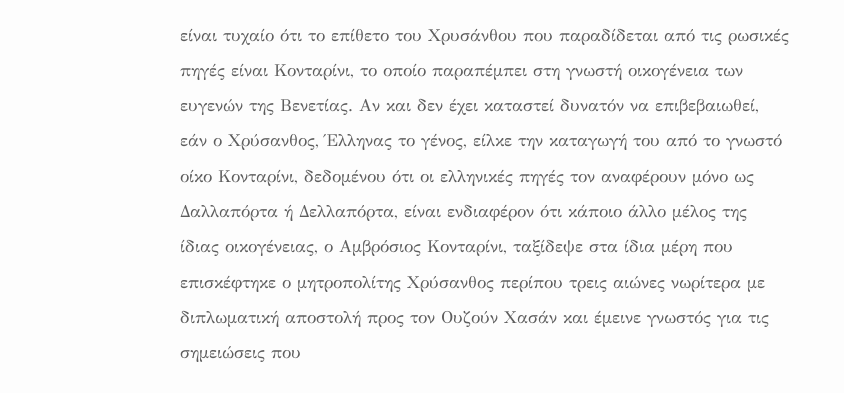είναι τυχαίο ότι το επίθετο του Χρυσάνθου που παραδίδεται από τις ρωσικές πηγές είναι Κονταρίνι, το οποίο παραπέμπει στη γνωστή οικογένεια των ευγενών της Βενετίας. Αν και δεν έχει καταστεί δυνατόν να επιβεβαιωθεί, εάν ο Χρύσανθος, Έλληνας το γένος, είλκε την καταγωγή του από το γνωστό οίκο Κονταρίνι, δεδομένου ότι οι ελληνικές πηγές τον αναφέρουν μόνο ως Δαλλαπόρτα ή Δελλαπόρτα, είναι ενδιαφέρον ότι κάποιο άλλο μέλος της ίδιας οικογένειας, ο Αμβρόσιος Κονταρίνι, ταξίδεψε στα ίδια μέρη που επισκέφτηκε ο μητροπολίτης Χρύσανθος περίπου τρεις αιώνες νωρίτερα με διπλωματική αποστολή προς τον Ουζούν Χασάν και έμεινε γνωστός για τις σημειώσεις που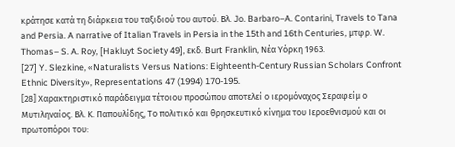κράτησε κατά τη διάρκεια του ταξιδιού του αυτού. Βλ. Jo. Barbaro–A. Contarini, Travels to Tana and Persia. A narrative of Italian Travels in Persia in the 15th and 16th Centuries, μτφρ. W. Thomas– S. A. Roy, [Hakluyt Society 49], εκδ. Burt Franklin, Νέα Υόρκη 1963.
[27] Y. Slezkine, «Naturalists Versus Nations: Eighteenth-Century Russian Scholars Confront Ethnic Diversity», Representations 47 (1994) 170-195.
[28] Χαρακτηριστικό παράδειγμα τέτοιου προσώπου αποτελεί ο ιερομόναχος Σεραφείμ ο Μυτιληναίος. Βλ. Κ. Παπουλίδης, Το πολιτικό και θρησκευτικό κίνημα του Ιεροεθνισμού και οι πρωτοπόροι του: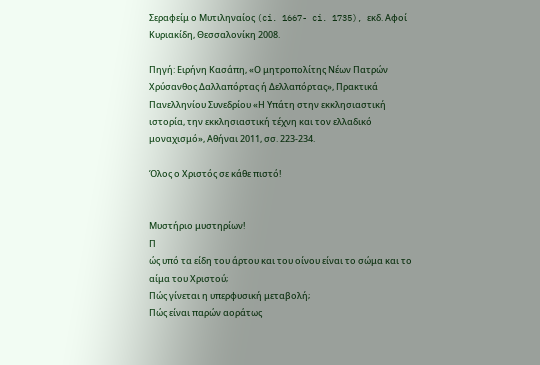Σεραφείμ ο Μυτιληναίος (ci. 1667- ci. 1735), εκδ. Αφοί Κυριακίδη, Θεσσαλονίκη 2008.

Πηγή: Ειρήνη Κασάπη, «Ο μητροπολίτης Νέων Πατρών Χρύσανθος Δαλλαπόρτας ή Δελλαπόρτας», Πρακτικά Πανελληνίου Συνεδρίου «Η Υπάτη στην εκκλησιαστική ιστορία, την εκκλησιαστική τέχνη και τον ελλαδικό μοναχισμό», Αθήναι 2011, σσ. 223-234.

Όλος ο Χριστός σε κάθε πιστό!


Μυστήριο μυστηρίων!
Π
ώς υπό τα είδη του άρτου και του οίνου είναι το σώμα και το αίμα του Χριστού;
Πώς γίνεται η υπερφυσική μεταβολή;
Πώς είναι παρών αοράτως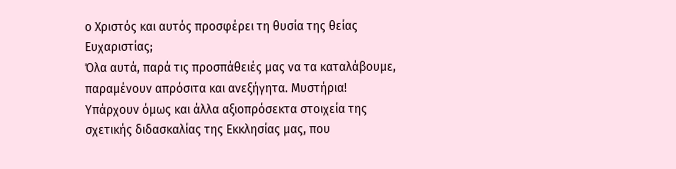ο Χριστός και αυτός προσφέρει τη θυσία της θείας Ευχαριστίας;
Όλα αυτά, παρά τις προσπάθειές μας να τα καταλάβουμε, παραμένουν απρόσιτα και ανεξήγητα. Μυστήρια!
Υπάρχουν όμως και άλλα αξιοπρόσεκτα στοιχεία της σχετικής διδασκαλίας της Εκκλησίας μας, που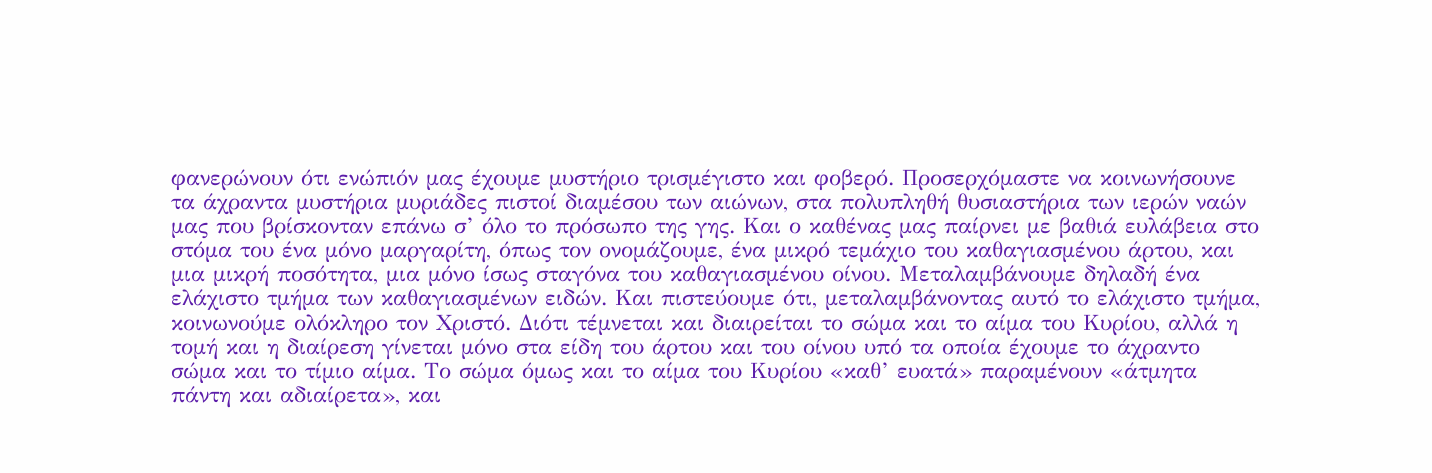φανερώνουν ότι ενώπιόν μας έχουμε μυστήριο τρισμέγιστο και φοβερό. Προσερχόμαστε να κοινωνήσουνε τα άχραντα μυστήρια μυριάδες πιστοί διαμέσου των αιώνων, στα πολυπληθή θυσιαστήρια των ιερών ναών μας που βρίσκονταν επάνω σ’ όλο το πρόσωπο της γης. Και ο καθένας μας παίρνει με βαθιά ευλάβεια στο στόμα του ένα μόνο μαργαρίτη, όπως τον ονομάζουμε, ένα μικρό τεμάχιο του καθαγιασμένου άρτου, και μια μικρή ποσότητα, μια μόνο ίσως σταγόνα του καθαγιασμένου οίνου. Μεταλαμβάνουμε δηλαδή ένα ελάχιστο τμήμα των καθαγιασμένων ειδών. Και πιστεύουμε ότι, μεταλαμβάνοντας αυτό το ελάχιστο τμήμα, κοινωνούμε ολόκληρο τον Χριστό. Διότι τέμνεται και διαιρείται το σώμα και το αίμα του Κυρίου, αλλά η τομή και η διαίρεση γίνεται μόνο στα είδη του άρτου και του οίνου υπό τα οποία έχουμε το άχραντο σώμα και το τίμιο αίμα. Το σώμα όμως και το αίμα του Κυρίου «καθ’ ευατά» παραμένουν «άτμητα πάντη και αδιαίρετα», και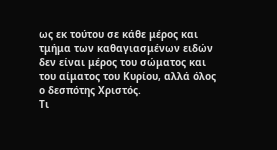ως εκ τούτου σε κάθε μέρος και τμήμα των καθαγιασμένων ειδών δεν είναι μέρος του σώματος και του αίματος του Κυρίου, αλλά όλος ο δεσπότης Χριστός.
Τι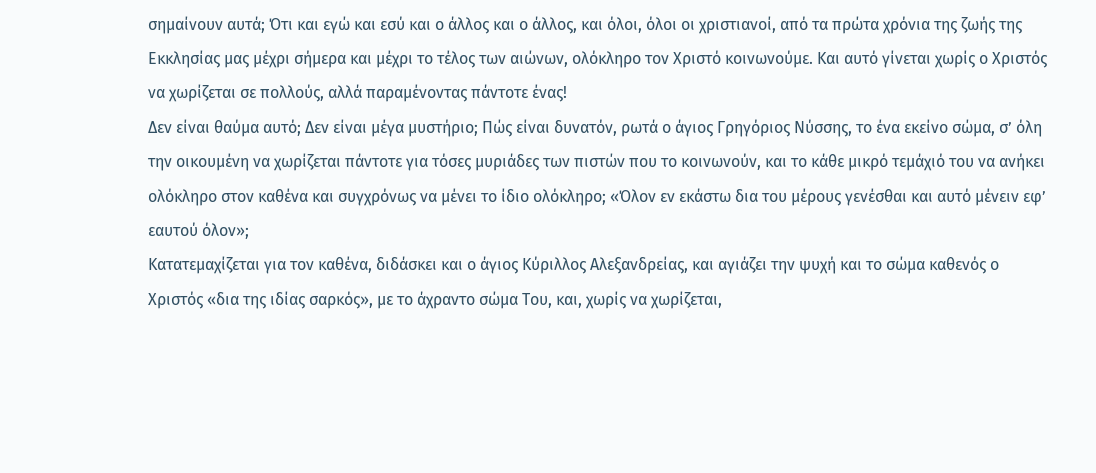σημαίνουν αυτά; Ότι και εγώ και εσύ και ο άλλος και ο άλλος, και όλοι, όλοι οι χριστιανοί, από τα πρώτα χρόνια της ζωής της Εκκλησίας μας μέχρι σήμερα και μέχρι το τέλος των αιώνων, ολόκληρο τον Χριστό κοινωνούμε. Και αυτό γίνεται χωρίς ο Χριστός να χωρίζεται σε πολλούς, αλλά παραμένοντας πάντοτε ένας!
Δεν είναι θαύμα αυτό; Δεν είναι μέγα μυστήριο; Πώς είναι δυνατόν, ρωτά ο άγιος Γρηγόριος Νύσσης, το ένα εκείνο σώμα, σ’ όλη την οικουμένη να χωρίζεται πάντοτε για τόσες μυριάδες των πιστών που το κοινωνούν, και το κάθε μικρό τεμάχιό του να ανήκει ολόκληρο στον καθένα και συγχρόνως να μένει το ίδιο ολόκληρο; «Όλον εν εκάστω δια του μέρους γενέσθαι και αυτό μένειν εφ’ εαυτού όλον»;
Κατατεμαχίζεται για τον καθένα, διδάσκει και ο άγιος Κύριλλος Αλεξανδρείας, και αγιάζει την ψυχή και το σώμα καθενός ο Χριστός «δια της ιδίας σαρκός», με το άχραντο σώμα Του, και, χωρίς να χωρίζεται,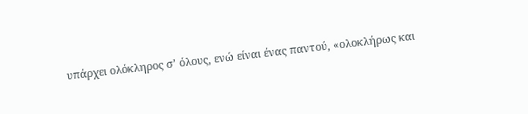υπάρχει ολόκληρος σ’ όλους, ενώ είναι ένας παντού, «ολοκλήρως και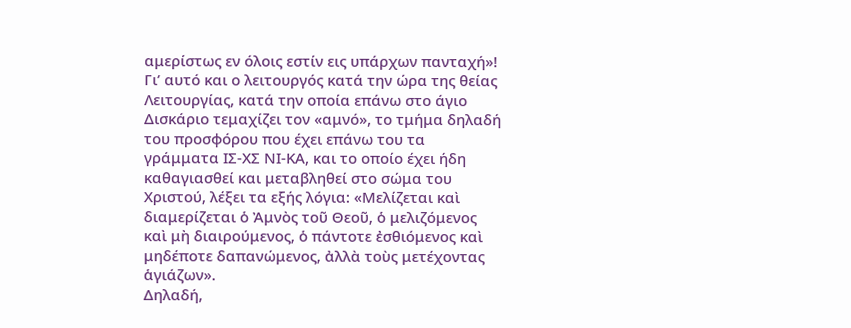αμερίστως εν όλοις εστίν εις υπάρχων πανταχή»!
Γι’ αυτό και ο λειτουργός κατά την ώρα της θείας Λειτουργίας, κατά την οποία επάνω στο άγιο Δισκάριο τεμαχίζει τον «αμνό», το τμήμα δηλαδή του προσφόρου που έχει επάνω του τα γράμματα ΙΣ-ΧΣ ΝΙ-ΚΑ, και το οποίο έχει ήδη καθαγιασθεί και μεταβληθεί στο σώμα του Χριστού, λέξει τα εξής λόγια: «Μελίζεται καὶ διαμερίζεται ὁ Ἀμνὸς τοῦ Θεοῦ, ὁ μελιζόμενος καὶ μὴ διαιρούμενος, ὁ πάντοτε ἐσθιόμενος καὶ μηδέποτε δαπανώμενος, ἀλλὰ τοὺς μετέχοντας ἁγιάζων».
Δηλαδή,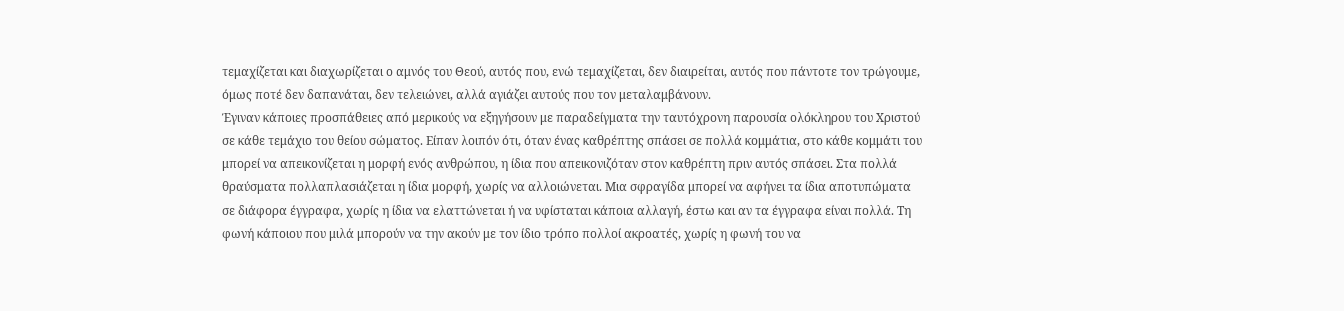τεμαχίζεται και διαχωρίζεται ο αμνός του Θεού, αυτός που, ενώ τεμαχίζεται, δεν διαιρείται, αυτός που πάντοτε τον τρώγουμε, όμως ποτέ δεν δαπανάται, δεν τελειώνει, αλλά αγιάζει αυτούς που τον μεταλαμβάνουν.
Έγιναν κάποιες προσπάθειες από μερικούς να εξηγήσουν με παραδείγματα την ταυτόχρονη παρουσία ολόκληρου του Χριστού σε κάθε τεμάχιο του θείου σώματος. Είπαν λοιπόν ότι, όταν ένας καθρέπτης σπάσει σε πολλά κομμάτια, στο κάθε κομμάτι του μπορεί να απεικονίζεται η μορφή ενός ανθρώπου, η ίδια που απεικονιζόταν στον καθρέπτη πριν αυτός σπάσει. Στα πολλά θραύσματα πολλαπλασιάζεται η ίδια μορφή, χωρίς να αλλοιώνεται. Μια σφραγίδα μπορεί να αφήνει τα ίδια αποτυπώματα σε διάφορα έγγραφα, χωρίς η ίδια να ελαττώνεται ή να υφίσταται κάποια αλλαγή, έστω και αν τα έγγραφα είναι πολλά. Τη φωνή κάποιου που μιλά μπορούν να την ακούν με τον ίδιο τρόπο πολλοί ακροατές, χωρίς η φωνή του να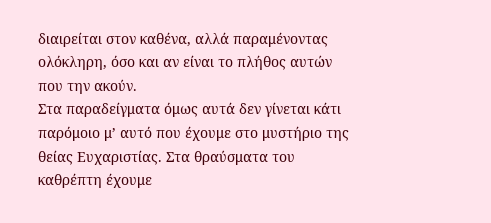διαιρείται στον καθένα, αλλά παραμένοντας ολόκληρη, όσο και αν είναι το πλήθος αυτών που την ακούν.
Στα παραδείγματα όμως αυτά δεν γίνεται κάτι παρόμοιο μ’ αυτό που έχουμε στο μυστήριο της θείας Ευχαριστίας. Στα θραύσματα του καθρέπτη έχουμε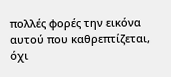πολλές φορές την εικόνα αυτού που καθρεπτίζεται, όχι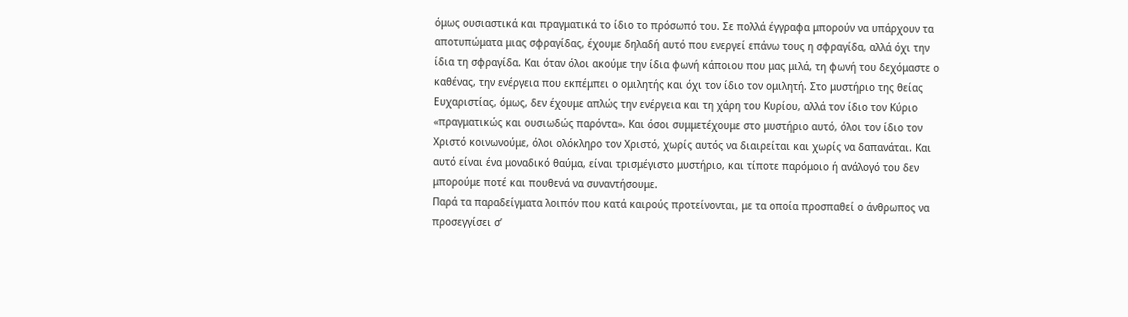όμως ουσιαστικά και πραγματικά το ίδιο το πρόσωπό του. Σε πολλά έγγραφα μπορούν να υπάρχουν τα αποτυπώματα μιας σφραγίδας, έχουμε δηλαδή αυτό που ενεργεί επάνω τους η σφραγίδα, αλλά όχι την ίδια τη σφραγίδα. Και όταν όλοι ακούμε την ίδια φωνή κάποιου που μας μιλά, τη φωνή του δεχόμαστε ο καθένας, την ενέργεια που εκπέμπει ο ομιλητής και όχι τον ίδιο τον ομιλητή. Στο μυστήριο της θείας Ευχαριστίας, όμως, δεν έχουμε απλώς την ενέργεια και τη χάρη του Κυρίου, αλλά τον ίδιο τον Κύριο «πραγματικώς και ουσιωδώς παρόντα». Και όσοι συμμετέχουμε στο μυστήριο αυτό, όλοι τον ίδιο τον Χριστό κοινωνούμε, όλοι ολόκληρο τον Χριστό, χωρίς αυτός να διαιρείται και χωρίς να δαπανάται. Και αυτό είναι ένα μοναδικό θαύμα, είναι τρισμέγιστο μυστήριο, και τίποτε παρόμοιο ή ανάλογό του δεν μπορούμε ποτέ και πουθενά να συναντήσουμε.
Παρά τα παραδείγματα λοιπόν που κατά καιρούς προτείνονται, με τα οποία προσπαθεί ο άνθρωπος να προσεγγίσει σ’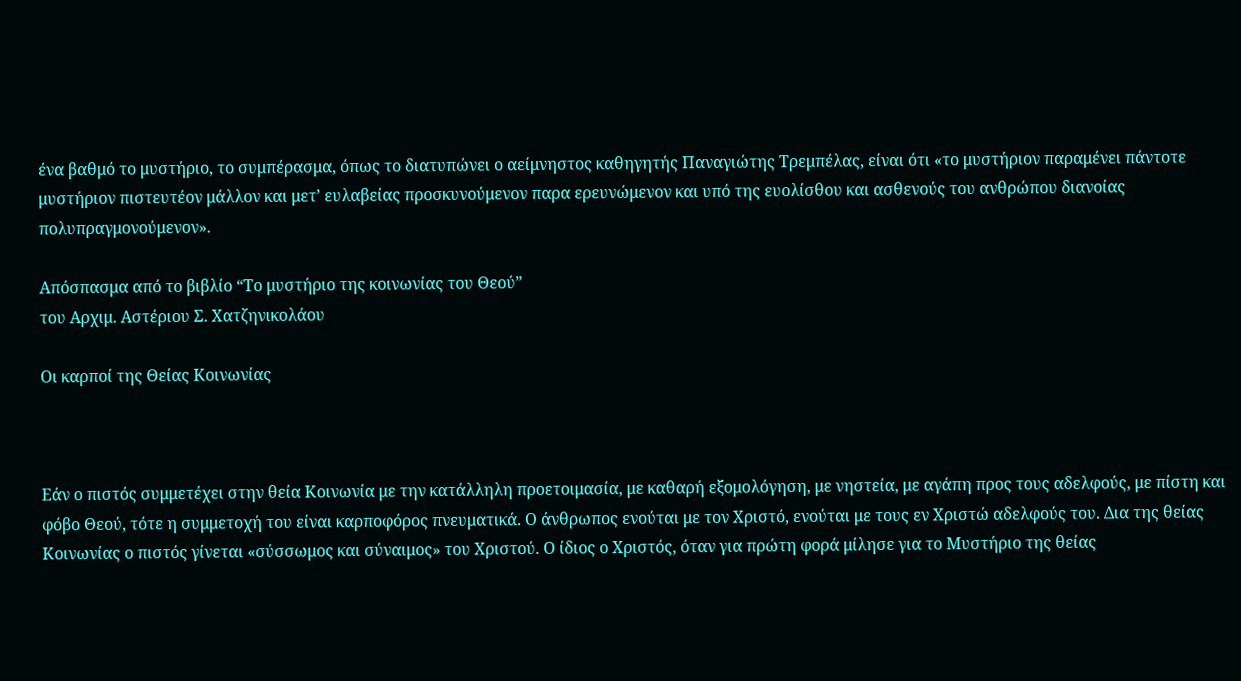ένα βαθμό το μυστήριο, το συμπέρασμα, όπως το διατυπώνει ο αείμνηστος καθηγητής Παναγιώτης Τρεμπέλας, είναι ότι «το μυστήριον παραμένει πάντοτε μυστήριον πιστευτέον μάλλον και μετ’ ευλαβείας προσκυνούμενον παρα ερευνώμενον και υπό της ευολίσθου και ασθενούς του ανθρώπου διανοίας πολυπραγμονούμενον».

Απόσπασμα από το βιβλίο “Το μυστήριο της κοινωνίας του Θεού”
του Αρχιμ. Αστέριου Σ. Χατζηνικολάου

Οι καρποί της Θείας Κοινωνίας



Εάν ο πιστός συμμετέχει στην θεία Κοινωνία με την κατάλληλη προετοιμασία, με καθαρή εξομολόγηση, με νηστεία, με αγάπη προς τους αδελφούς, με πίστη και φόβο Θεού, τότε η συμμετοχή του είναι καρποφόρος πνευματικά. Ο άνθρωπος ενούται με τον Χριστό, ενούται με τους εν Χριστώ αδελφούς του. Δια της θείας Κοινωνίας ο πιστός γίνεται «σύσσωμος και σύναιμος» του Χριστού. Ο ίδιος ο Χριστός, όταν για πρώτη φορά μίλησε για το Μυστήριο της θείας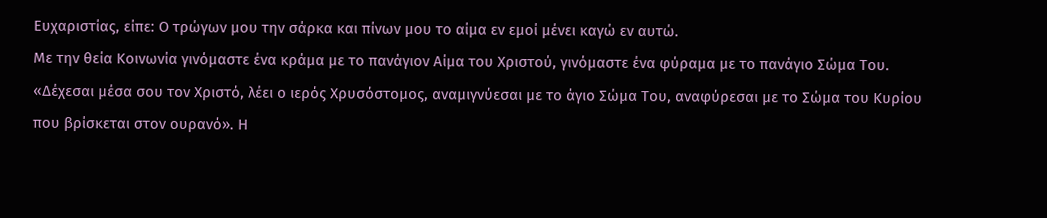Ευχαριστίας, είπε: Ο τρώγων μου την σάρκα και πίνων μου το αίμα εν εμοί μένει καγώ εν αυτώ.
Με την θεία Κοινωνία γινόμαστε ένα κράμα με το πανάγιον Αίμα του Χριστού, γινόμαστε ένα φύραμα με το πανάγιο Σώμα Του. «Δέχεσαι μέσα σου τον Χριστό, λέει ο ιερός Χρυσόστομος, αναμιγνύεσαι με το άγιο Σώμα Του, αναφύρεσαι με το Σώμα του Κυρίου που βρίσκεται στον ουρανό». Η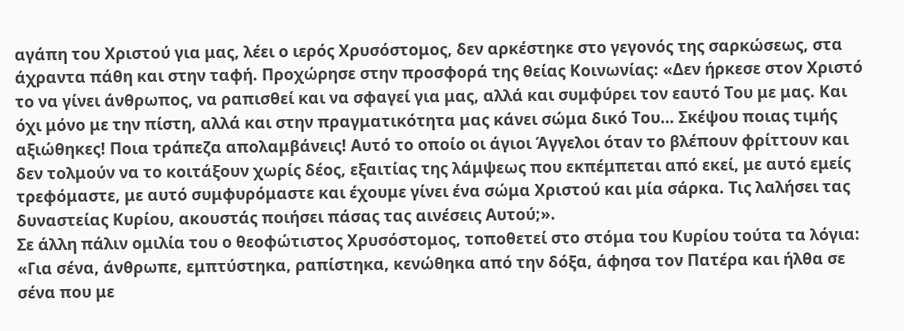αγάπη του Χριστού για μας, λέει ο ιερός Χρυσόστομος, δεν αρκέστηκε στο γεγονός της σαρκώσεως, στα άχραντα πάθη και στην ταφή. Προχώρησε στην προσφορά της θείας Κοινωνίας: «Δεν ήρκεσε στον Χριστό το να γίνει άνθρωπος, να ραπισθεί και να σφαγεί για μας, αλλά και συμφύρει τον εαυτό Του με μας. Και όχι μόνο με την πίστη, αλλά και στην πραγματικότητα μας κάνει σώμα δικό Του… Σκέψου ποιας τιμής αξιώθηκες! Ποια τράπεζα απολαμβάνεις! Αυτό το οποίο οι άγιοι Άγγελοι όταν το βλέπουν φρίττουν και δεν τολμούν να το κοιτάξουν χωρίς δέος, εξαιτίας της λάμψεως που εκπέμπεται από εκεί, με αυτό εμείς τρεφόμαστε, με αυτό συμφυρόμαστε και έχουμε γίνει ένα σώμα Χριστού και μία σάρκα. Τις λαλήσει τας δυναστείας Κυρίου, ακουστάς ποιήσει πάσας τας αινέσεις Αυτού;».
Σε άλλη πάλιν ομιλία του ο θεοφώτιστος Χρυσόστομος, τοποθετεί στο στόμα του Κυρίου τούτα τα λόγια: «Για σένα, άνθρωπε, εμπτύστηκα, ραπίστηκα, κενώθηκα από την δόξα, άφησα τον Πατέρα και ήλθα σε σένα που με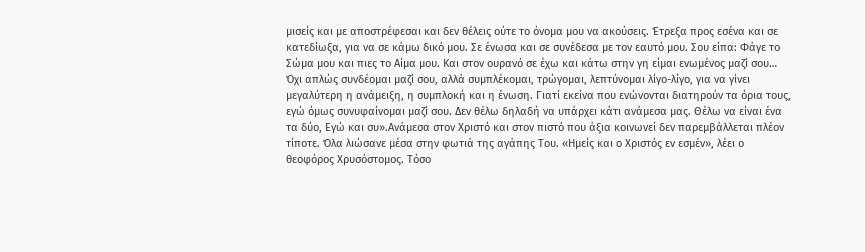μισείς και με αποστρέφεσαι και δεν θέλεις ούτε το όνομα μου να ακούσεις. Έτρεξα προς εσένα και σε κατεδίωξα, για να σε κάμω δικό μου. Σε ένωσα και σε συνέδεσα με τον εαυτό μου. Σου είπα: Φάγε το Σώμα μου και πιες το Αίμα μου. Και στον ουρανό σε έχω και κάτω στην γη είμαι ενωμένος μαζί σου… Όχι απλώς συνδέομαι μαζί σου, αλλά συμπλέκομαι, τρώγομαι, λεπτύνομαι λίγο-λίγο, για να γίνει μεγαλύτερη η ανάμειξη, η συμπλοκή και η ένωση. Γιατί εκείνα που ενώνονται διατηρούν τα όρια τους, εγώ όμως συνυφαίνομαι μαζί σου. Δεν θέλω δηλαδή να υπάρχει κάτι ανάμεσα μας. Θέλω να είναι ένα τα δύο, Εγώ και συ».Ανάμεσα στον Χριστό και στον πιστό που άξια κοινωνεί δεν παρεμβάλλεται πλέον τίποτε. Όλα λιώσανε μέσα στην φωτιά της αγάπης Του. «Ημείς και ο Χριστός εν εσμέν», λέει ο θεοφόρος Χρυσόστομος. Τόσο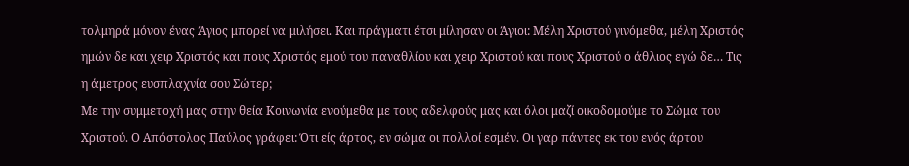τολμηρά μόνον ένας Άγιος μπορεί να μιλήσει. Και πράγματι έτσι μίλησαν οι Άγιοι: Μέλη Χριστού γινόμεθα, μέλη Χριστός ημών δε και χειρ Χριστός και πους Χριστός εμού του παναθλίου και χειρ Χριστού και πους Χριστού ο άθλιος εγώ δε… Τις η άμετρος ευσπλαχνία σου Σώτερ;
Με την συμμετοχή μας στην θεία Κοινωνία ενούμεθα με τους αδελφούς μας και όλοι μαζί οικοδομούμε το Σώμα του Χριστού. Ο Απόστολος Παύλος γράφει: Ότι είς άρτος, εν σώμα οι πολλοί εσμέν. Οι γαρ πάντες εκ του ενός άρτου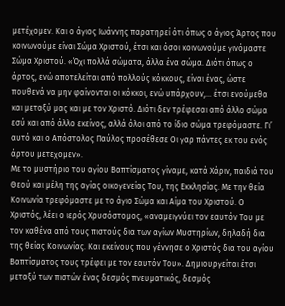μετέχομεν. Και ο άγιος Ιωάννης παρατηρεί ότι όπως ο άγιος Άρτος που κοινωνούμε είναι Σώμα Χριστού, έτσι και όσοι κοινωνούμε γινόμαστε Σώμα Χριστού. «Όχι πολλά σώματα, άλλα ένα σώμα. Διότι όπως ο άρτος, ενώ αποτελείται από πολλούς κόκκους, είναι ένας, ώστε πουθενά να μην φαίνονται οι κόκκοι, ενώ υπάρχουν,… έτσι ενούμεθα και μεταξύ μας και με τον Χριστό. Διότι δεν τρέφεσαι από άλλο σώμα εσύ και από άλλο εκείνος, αλλά όλοι από το ίδιο σώμα τρεφόμαστε. Γι’ αυτό και ο Απόστολος Παύλος προσέθεσε Οι γαρ πάντες εκ του ενός άρτου μετεχομεν».
Με το μυστήριο του αγίου Βαπτίσματος γίναμε, κατά Χάριν, παιδιά του Θεού και μέλη της αγίας οικογενείας Του, της Εκκλησίας. Με την θεία Κοινωνία τρεφόμαστε με το άγιο Σώμα και Αίμα του Χριστού. Ο Χριστός, λέει ο ιερός Χρυσόστομος, «αναμειγνύει τον εαυτόν Του με τον καθένα από τους πιστούς δια των αγίων Μυστηρίων, δηλαδή δια της θείας Κοινωνίας. Και εκείνους που γέννησε ο Χριστός δια του αγίου Βαπτίσματος τους τρέφει με τον εαυτόν Του». Δημιουργείται έτσι μεταξύ των πιστών ένας δεσμός πνευματικός, δεσμός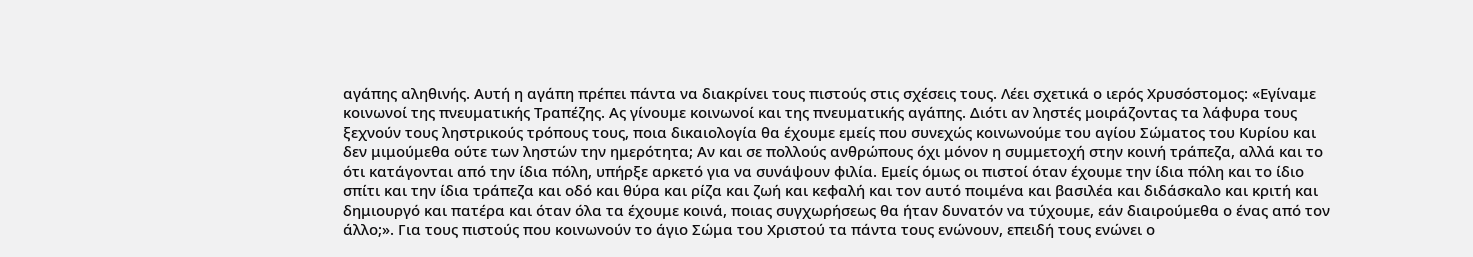αγάπης αληθινής. Αυτή η αγάπη πρέπει πάντα να διακρίνει τους πιστούς στις σχέσεις τους. Λέει σχετικά ο ιερός Χρυσόστομος: «Εγίναμε κοινωνοί της πνευματικής Τραπέζης. Ας γίνουμε κοινωνοί και της πνευματικής αγάπης. Διότι αν ληστές μοιράζοντας τα λάφυρα τους ξεχνούν τους ληστρικούς τρόπους τους, ποια δικαιολογία θα έχουμε εμείς που συνεχώς κοινωνούμε του αγίου Σώματος του Κυρίου και δεν μιμούμεθα ούτε των ληστών την ημερότητα; Αν και σε πολλούς ανθρώπους όχι μόνον η συμμετοχή στην κοινή τράπεζα, αλλά και το ότι κατάγονται από την ίδια πόλη, υπήρξε αρκετό για να συνάψουν φιλία. Εμείς όμως οι πιστοί όταν έχουμε την ίδια πόλη και το ίδιο σπίτι και την ίδια τράπεζα και οδό και θύρα και ρίζα και ζωή και κεφαλή και τον αυτό ποιμένα και βασιλέα και διδάσκαλο και κριτή και δημιουργό και πατέρα και όταν όλα τα έχουμε κοινά, ποιας συγχωρήσεως θα ήταν δυνατόν να τύχουμε, εάν διαιρούμεθα ο ένας από τον άλλο;». Για τους πιστούς που κοινωνούν το άγιο Σώμα του Χριστού τα πάντα τους ενώνουν, επειδή τους ενώνει ο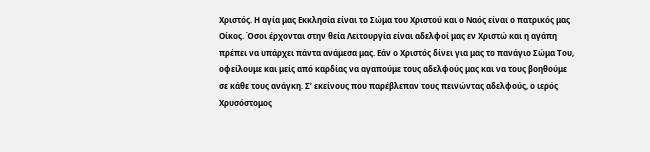Χριστός. Η αγία μας Εκκλησία είναι το Σώμα του Χριστού και ο Ναός είναι ο πατρικός μας Οίκος. Όσοι έρχονται στην θεία Λειτουργία είναι αδελφοί μας εν Χριστώ και η αγάπη πρέπει να υπάρχει πάντα ανάμεσα μας. Εάν ο Χριστός δίνει για μας το πανάγιο Σώμα Του, οφείλουμε και μείς από καρδίας να αγαπούμε τους αδελφούς μας και να τους βοηθούμε σε κάθε τους ανάγκη. Σ’ εκείνους που παρέβλεπαν τους πεινώντας αδελφούς, ο ιερός Χρυσόστομος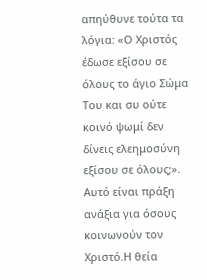απηύθυνε τούτα τα λόγια: «Ο Χριστός έδωσε εξίσου σε όλους το άγιο Σώμα Του και συ ούτε κοινό ψωμί δεν δίνεις ελεημοσύνη εξίσου σε όλους;». Αυτό είναι πράξη ανάξια για όσους κοινωνούν τον Χριστό.Η θεία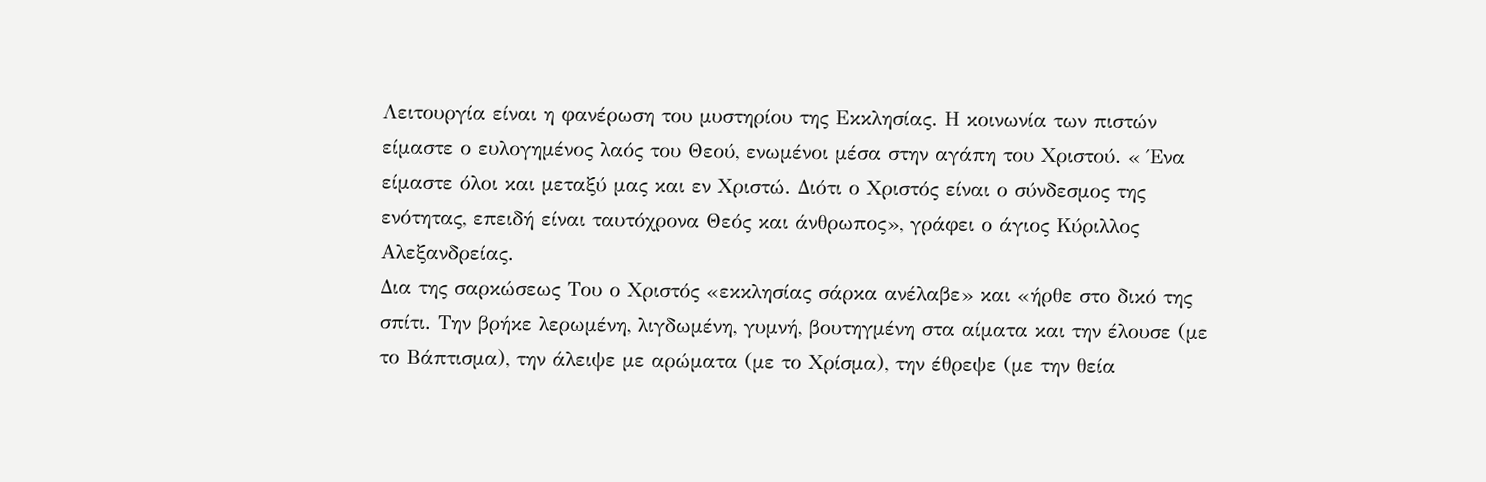Λειτουργία είναι η φανέρωση του μυστηρίου της Εκκλησίας. Η κοινωνία των πιστών είμαστε ο ευλογημένος λαός του Θεού, ενωμένοι μέσα στην αγάπη του Χριστού. « Ένα είμαστε όλοι και μεταξύ μας και εν Χριστώ. Διότι ο Χριστός είναι ο σύνδεσμος της ενότητας, επειδή είναι ταυτόχρονα Θεός και άνθρωπος», γράφει ο άγιος Κύριλλος Αλεξανδρείας.
Δια της σαρκώσεως Του ο Χριστός «εκκλησίας σάρκα ανέλαβε» και «ήρθε στο δικό της σπίτι. Την βρήκε λερωμένη, λιγδωμένη, γυμνή, βουτηγμένη στα αίματα και την έλουσε (με το Βάπτισμα), την άλειψε με αρώματα (με το Χρίσμα), την έθρεψε (με την θεία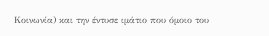Κοινωνία) και την έντυσε ιμάτιο που όμοιο του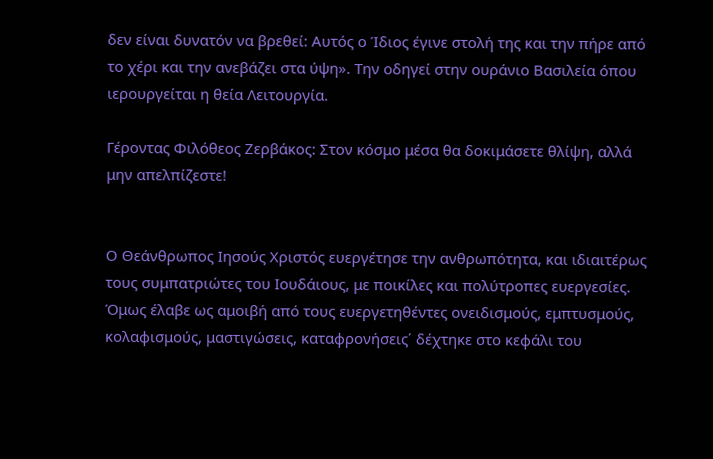δεν είναι δυνατόν να βρεθεί: Αυτός ο Ίδιος έγινε στολή της και την πήρε από το χέρι και την ανεβάζει στα ύψη». Την οδηγεί στην ουράνιο Βασιλεία όπου ιερουργείται η θεία Λειτουργία.

Γέροντας Φιλόθεος Ζερβάκος: Στον κόσμο μέσα θα δοκιμάσετε θλίψη, αλλά μην απελπίζεστε!


Ο Θεάνθρωπος Ιησούς Χριστός ευεργέτησε την ανθρωπότητα, και ιδιαιτέρως τους συμπατριώτες του Ιουδάιους, με ποικίλες και πολύτροπες ευεργεσίες. Όμως έλαβε ως αμοιβή από τους ευεργετηθέντες ονειδισμούς, εμπτυσμούς, κολαφισμούς, μαστιγώσεις, καταφρονήσεις΄ δέχτηκε στο κεφάλι του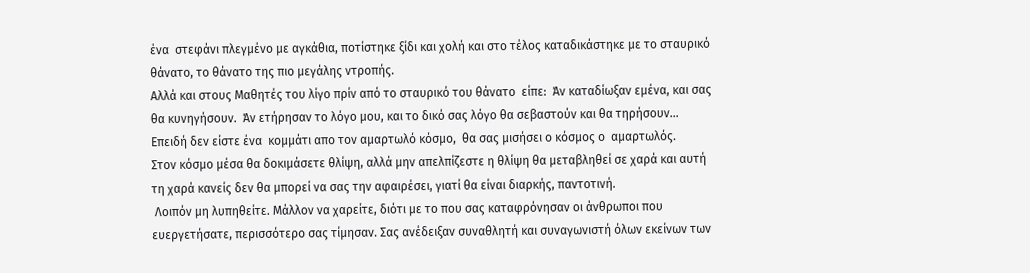ένα  στεφάνι πλεγμένο με αγκάθια, ποτίστηκε ξίδι και χολή και στο τέλος καταδικάστηκε με το σταυρικό θάνατο, το θάνατο της πιο μεγάλης ντροπής.
Αλλά και στους Μαθητές του λίγο πρίν από το σταυρικό του θάνατο  είπε:  Άν καταδίωξαν εμένα, και σας θα κυνηγήσουν.  Άν ετήρησαν το λόγο μου, και το δικό σας λόγο θα σεβαστούν και θα τηρήσουν… Επειδή δεν είστε ένα  κομμάτι απο τον αμαρτωλό κόσμο,  θα σας μισήσει ο κόσμος ο  αμαρτωλός.
Στον κόσμο μέσα θα δοκιμάσετε θλίψη, αλλά μην απελπίζεστε η θλίψη θα μεταβληθεί σε χαρά και αυτή τη χαρά κανείς δεν θα μπορεί να σας την αφαιρέσει, γιατί θα είναι διαρκής, παντοτινή.
 Λοιπόν μη λυπηθείτε. Μάλλον να χαρείτε, διότι με το που σας καταφρόνησαν οι άνθρωποι που ευεργετήσατε, περισσότερο σας τίμησαν. Σας ανέδειξαν συναθλητή και συναγωνιστή όλων εκείνων των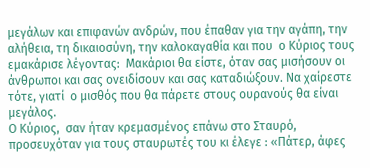μεγάλων και επιφανών ανδρών, που έπαθαν για την αγάπη, την αλήθεια, τη δικαιοσύνη, την καλοκαγαθία και που  ο Κύριος τους εμακάρισε λέγοντας:  Μακάριοι θα είστε, όταν σας μισήσουν οι άνθρωποι και σας ονειδίσουν και σας καταδιώξουν. Να χαίρεστε τότε, γιατί  ο μισθός που θα πάρετε στους ουρανούς θα είναι μεγάλος.
Ο Κύριος,  σαν ήταν κρεμασμένος επάνω στο Σταυρό, προσευχόταν για τους σταυρωτές του κι έλεγε : «Πάτερ, άφες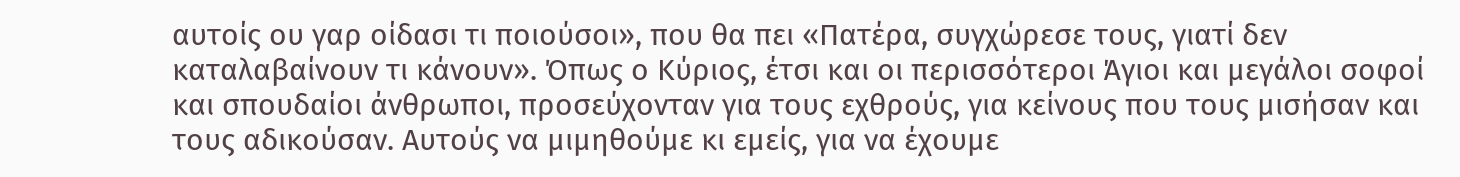αυτοίς ου γαρ οίδασι τι ποιούσοι», που θα πει «Πατέρα, συγχώρεσε τους, γιατί δεν καταλαβαίνουν τι κάνουν». Όπως ο Κύριος, έτσι και οι περισσότεροι Άγιοι και μεγάλοι σοφοί και σπουδαίοι άνθρωποι, προσεύχονταν για τους εχθρούς, για κείνους που τους μισήσαν και τους αδικούσαν. Αυτούς να μιμηθούμε κι εμείς, για να έχουμε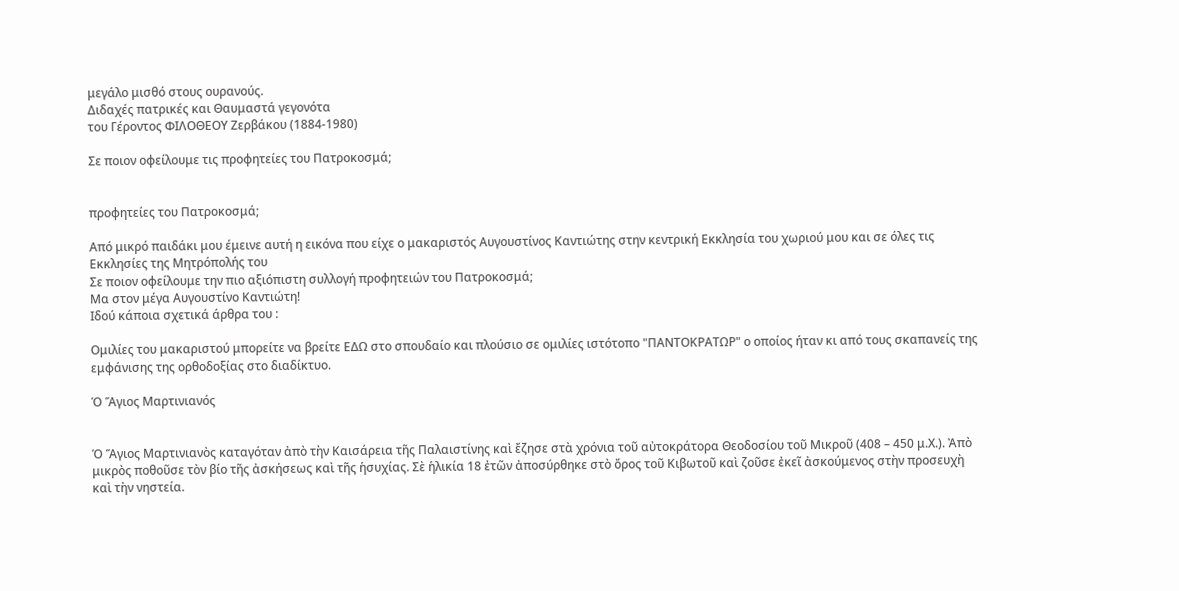μεγάλο μισθό στους ουρανούς.
Διδαχές πατρικές και Θαυμαστά γεγονότα
του Γέροντος ΦΙΛΟΘΕΟΥ Ζερβάκου (1884-1980)

Σε ποιον οφείλουμε τις προφητείες του Πατροκοσμά;


προφητείες του Πατροκοσμά;

Από μικρό παιδάκι μου έμεινε αυτή η εικόνα που είχε ο μακαριστός Αυγουστίνος Καντιώτης στην κεντρική Εκκλησία του χωριού μου και σε όλες τις Εκκλησίες της Μητρόπολής του
Σε ποιον οφείλουμε την πιο αξιόπιστη συλλογή προφητειών του Πατροκοσμά;
Μα στον μέγα Αυγουστίνο Καντιώτη!
Ιδού κάποια σχετικά άρθρα του :

Ομιλίες του μακαριστού μπορείτε να βρείτε ΕΔΩ στο σπουδαίο και πλούσιο σε ομιλίες ιστότοπο "ΠΑΝΤΟΚΡΑΤΩΡ" ο οποίος ήταν κι από τους σκαπανείς της εμφάνισης της ορθοδοξίας στο διαδίκτυο.

Ὁ Ἅγιος Μαρτινιανός


Ὁ Ἅγιος Μαρτινιανὸς καταγόταν ἀπὸ τὴν Καισάρεια τῆς Παλαιστίνης καὶ ἔζησε στὰ χρόνια τοῦ αὐτοκράτορα Θεοδοσίου τοῦ Μικροῦ (408 – 450 μ.Χ.). Ἀπὸ μικρὸς ποθοῦσε τὸν βίο τῆς ἀσκήσεως καὶ τῆς ἡσυχίας. Σὲ ἡλικία 18 ἐτῶν ἀποσύρθηκε στὸ ὄρος τοῦ Κιβωτοῦ καὶ ζοῦσε ἐκεῖ ἀσκούμενος στὴν προσευχὴ καὶ τὴν νηστεία.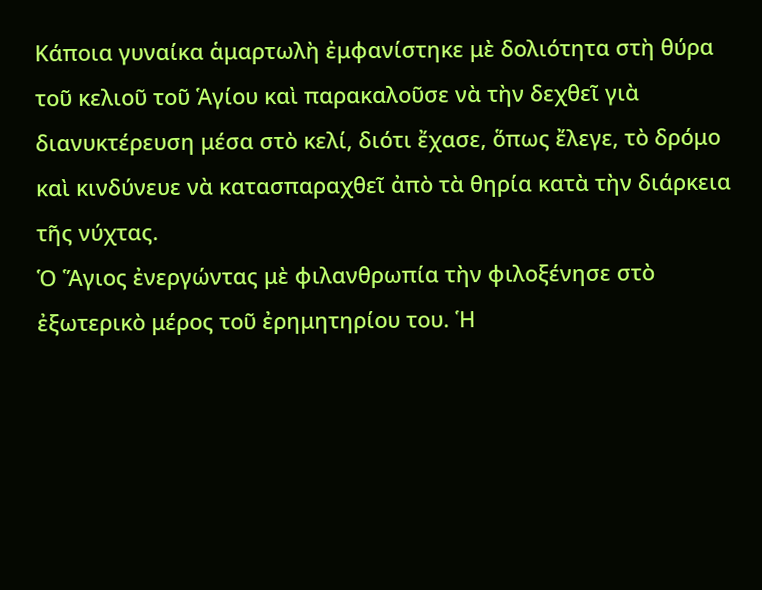Κάποια γυναίκα ἁμαρτωλὴ ἐμφανίστηκε μὲ δολιότητα στὴ θύρα τοῦ κελιοῦ τοῦ Ἁγίου καὶ παρακαλοῦσε νὰ τὴν δεχθεῖ γιὰ διανυκτέρευση μέσα στὸ κελί, διότι ἔχασε, ὅπως ἔλεγε, τὸ δρόμο καὶ κινδύνευε νὰ κατασπαραχθεῖ ἀπὸ τὰ θηρία κατὰ τὴν διάρκεια τῆς νύχτας.
Ὁ Ἅγιος ἐνεργώντας μὲ φιλανθρωπία τὴν φιλοξένησε στὸ ἐξωτερικὸ μέρος τοῦ ἐρημητηρίου του. Ἡ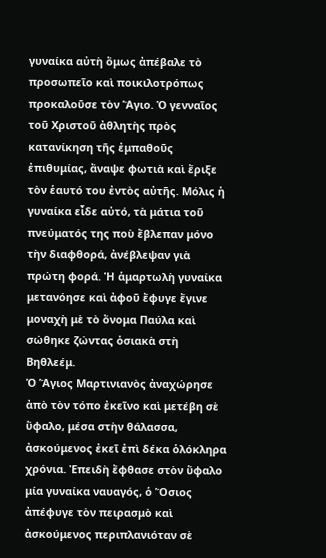γυναίκα αὐτὴ ὅμως ἀπέβαλε τὸ προσωπεῖο καὶ ποικιλοτρόπως προκαλοῦσε τὸν Ἅγιο. Ὁ γενναῖος τοῦ Χριστοῦ ἀθλητὴς πρὸς κατανίκηση τῆς ἐμπαθοῦς ἐπιθυμίας, ἄναψε φωτιὰ καὶ ἔριξε τὸν ἑαυτό του ἐντὸς αὐτῆς. Μόλις ἡ γυναίκα εἶδε αὐτό, τὰ μάτια τοῦ πνεύματός της ποὺ ἔβλεπαν μόνο τὴν διαφθορά, ἀνέβλεψαν γιὰ πρώτη φορά. Ἡ ἁμαρτωλὴ γυναίκα μετανόησε καὶ ἀφοῦ ἔφυγε ἔγινε μοναχὴ μὲ τὸ ὄνομα Παύλα καὶ σώθηκε ζώντας ὁσιακὰ στὴ Βηθλεέμ.
Ὁ Ἅγιος Μαρτινιανὸς ἀναχώρησε ἀπὸ τὸν τόπο ἐκεῖνο καὶ μετέβη σὲ ὕφαλο, μέσα στὴν θάλασσα, ἀσκούμενος ἐκεῖ ἐπὶ δέκα ὁλόκληρα χρόνια. Ἐπειδὴ ἔφθασε στὸν ὕφαλο μία γυναίκα ναυαγός, ὁ Ὅσιος ἀπέφυγε τὸν πειρασμὸ καὶ ἀσκούμενος περιπλανιόταν σὲ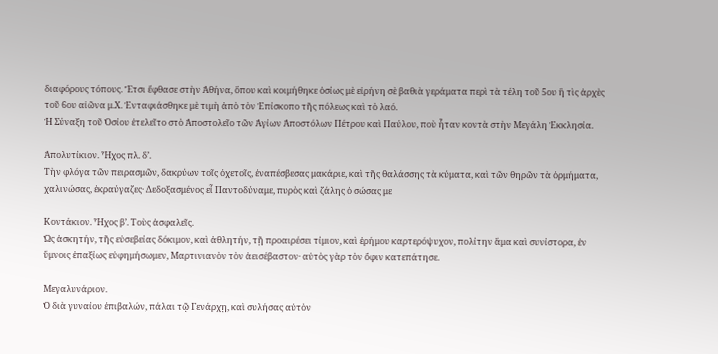διαφόρους τόπους. Ἔτσι ἔφθασε στὴν Ἀθήνα, ὅπου καὶ κοιμήθηκε ὁσίως μὲ εἰρήνη σὲ βαθιὰ γεράματα περὶ τὰ τέλη τοῦ 5ου ἢ τὶς ἀρχὲς τοῦ 6ου αἰῶνα μ.Χ. Ἐνταφιάσθηκε μὲ τιμὴ ἀπὸ τὸν Ἐπίσκοπο τῆς πόλεως καὶ τὸ λαό.
Ἡ Σύναξη τοῦ Ὁσίου ἐτελεῖτο στὸ Ἀποστολεῖο τῶν Ἁγίων Ἀποστόλων Πέτρου καὶ Παύλου, ποὺ ἦταν κοντὰ στὴν Μεγάλη Ἐκκλησία.

Ἀπολυτίκιον. Ἦχος πλ. δ’.
Τὴν φλόγα τῶν πειρασμῶν, δακρύων τοῖς ὀχετοῖς, ἐναπέσβεσας μακάριε, καὶ τῆς θαλάσσης τὰ κύματα, καὶ τῶν θηρῶν τὰ ὁρμήματα, χαλινώσας, ἐκραύγαζες· Δεδοξασμένος εἶ Παντοδύναμε, πυρὸς καὶ ζάλης ὁ σώσας με

Κοντάκιον. Ἦχος β’. Τοὺς ἀσφαλεῖς.
Ὡς ἀσκητήν, τῆς εὐσεβείας δόκιμον, καὶ ἀθλητήν, τῇ προαιρέσει τίμιον, καὶ ἐρήμου καρτερόψυχον, πολίτην ἅμα καὶ συνίστορα, ἐν ὕμνοις ἐπαξίως εὐφημήσωμεν, Μαρτινιανὸν τὸν ἀεισέβαστον· αὐτὸς γὰρ τὸν ὄφιν κατεπάτησε.

Μεγαλυνάριον.
Ὁ διὰ γυναίου ἐπιβαλών, πάλαι τῷ Γενάρχῃ, καὶ συλήσας αὐτὸν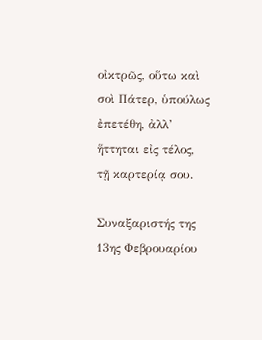οἰκτρῶς, οὕτω καὶ σοὶ Πάτερ, ὑπούλως ἐπετέθη, ἀλλ’ ἥττηται εἰς τέλος, τῇ καρτερίᾳ σου.

Συναξαριστής της 13ης Φεβρουαρίου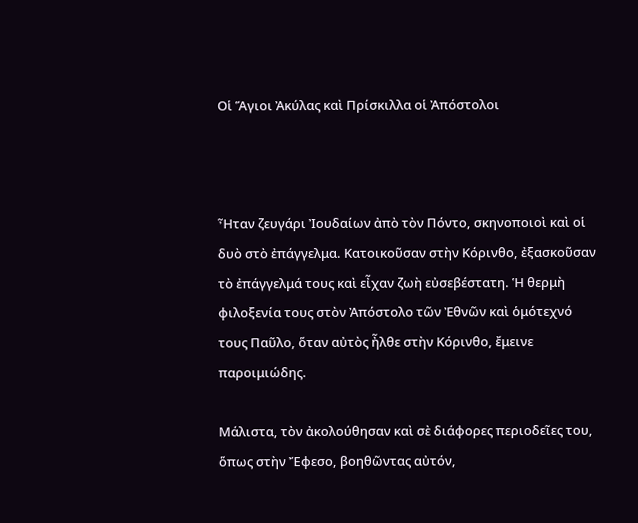Οἱ Ἅγιοι Ἀκύλας καὶ Πρίσκιλλα οἱ Ἀπόστολοι



Ἦταν ζευγάρι Ἰουδαίων ἀπὸ τὸν Πόντο, σκηνοποιοὶ καὶ οἱ δυὸ στὸ ἐπάγγελμα. Κατοικοῦσαν στὴν Κόρινθο, ἐξασκοῦσαν τὸ ἐπάγγελμά τους καὶ εἶχαν ζωὴ εὐσεβέστατη. Ἡ θερμὴ φιλοξενία τους στὸν Ἀπόστολο τῶν Ἐθνῶν καὶ ὁμότεχνό τους Παῦλο, ὅταν αὐτὸς ἦλθε στὴν Κόρινθο, ἔμεινε παροιμιώδης.

Μάλιστα, τὸν ἀκολούθησαν καὶ σὲ διάφορες περιοδεῖες του, ὅπως στὴν Ἔφεσο, βοηθῶντας αὐτόν,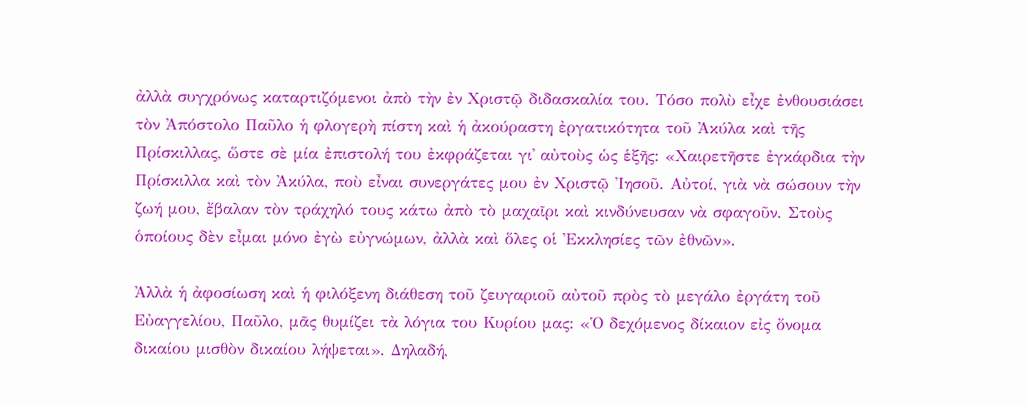ἀλλὰ συγχρόνως καταρτιζόμενοι ἀπὸ τὴν ἐν Χριστῷ διδασκαλία του. Τόσο πολὺ εἶχε ἐνθουσιάσει τὸν Ἀπόστολο Παῦλο ἡ φλογερὴ πίστη καὶ ἡ ἀκούραστη ἐργατικότητα τοῦ Ἀκύλα καὶ τῆς Πρίσκιλλας, ὥστε σὲ μία ἐπιστολή του ἐκφράζεται γι᾿ αὐτοὺς ὡς ἑξῆς: «Χαιρετῆστε ἐγκάρδια τὴν Πρίσκιλλα καὶ τὸν Ἀκύλα, ποὺ εἶναι συνεργάτες μου ἐν Χριστῷ Ἰησοῦ. Αὐτοί, γιὰ νὰ σώσουν τὴν ζωή μου, ἔβαλαν τὸν τράχηλό τους κάτω ἀπὸ τὸ μαχαῖρι καὶ κινδύνευσαν νὰ σφαγοῦν. Στοὺς ὁποίους δὲν εἶμαι μόνο ἐγὼ εὐγνώμων, ἀλλὰ καὶ ὅλες οἱ Ἐκκλησίες τῶν ἐθνῶν».

Ἀλλὰ ἡ ἀφοσίωση καὶ ἡ φιλόξενη διάθεση τοῦ ζευγαριοῦ αὐτοῦ πρὸς τὸ μεγάλο ἐργάτη τοῦ Εὐαγγελίου, Παῦλο, μᾶς θυμίζει τὰ λόγια του Κυρίου μας: «Ὁ δεχόμενος δίκαιον εἰς ὄνομα δικαίου μισθὸν δικαίου λήψεται». Δηλαδή,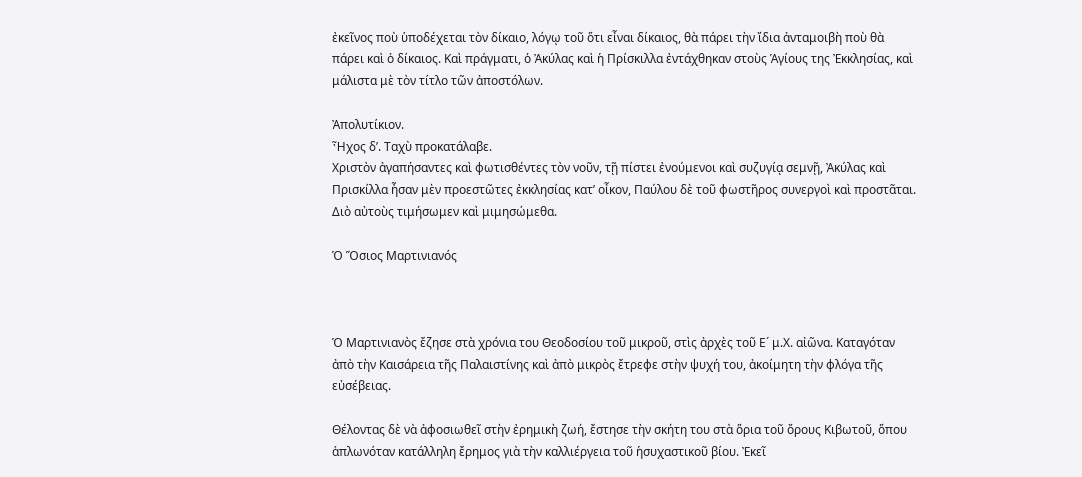ἐκεῖνος ποὺ ὑποδέχεται τὸν δίκαιο, λόγῳ τοῦ ὅτι εἶναι δίκαιος, θὰ πάρει τὴν ἴδια ἀνταμοιβὴ ποὺ θὰ πάρει καὶ ὁ δίκαιος. Καὶ πράγματι, ὁ Ἀκύλας καὶ ἡ Πρίσκιλλα ἐντάχθηκαν στοὺς Ἁγίους της Ἐκκλησίας, καὶ μάλιστα μὲ τὸν τίτλο τῶν ἀποστόλων.

Ἀπολυτίκιον.
Ἦχος δ’. Ταχὺ προκατάλαβε.
Χριστὸν ἀγαπήσαντες καὶ φωτισθέντες τὸν νοῦν, τῇ πίστει ἐνούμενοι καὶ συζυγίᾳ σεμνῇ, Ἀκύλας καὶ Πρισκίλλα ἦσαν μὲν προεστῶτες ἐκκλησίας κατ’ οἶκον, Παύλου δὲ τοῦ φωστῆρος συνεργοὶ καὶ προστᾶται. Διὸ αὐτοὺς τιμήσωμεν καὶ μιμησώμεθα.

Ὁ Ὅσιος Μαρτινιανός



Ὁ Μαρτινιανὸς ἔζησε στὰ χρόνια του Θεοδοσίου τοῦ μικροῦ, στὶς ἀρχὲς τοῦ Ε´ μ.Χ. αἰῶνα. Καταγόταν ἀπὸ τὴν Καισάρεια τῆς Παλαιστίνης καὶ ἀπὸ μικρὸς ἔτρεφε στὴν ψυχή του, ἀκοίμητη τὴν φλόγα τῆς εὐσέβειας.

Θέλοντας δὲ νὰ ἀφοσιωθεῖ στὴν ἐρημικὴ ζωή, ἔστησε τὴν σκήτη του στὰ ὅρια τοῦ ὄρους Κιβωτοῦ, ὅπου ἁπλωνόταν κατάλληλη ἔρημος γιὰ τὴν καλλιέργεια τοῦ ἡσυχαστικοῦ βίου. Ἐκεῖ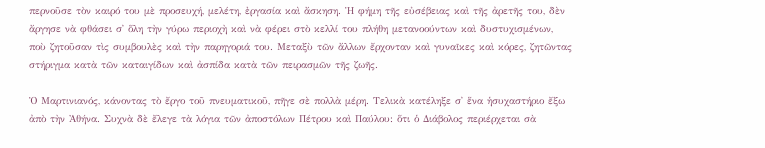περνοῦσε τὸν καιρό του μὲ προσευχή, μελέτη, ἐργασία καὶ ἄσκηση. Ἡ φήμη τῆς εὐσέβειας καὶ τῆς ἀρετῆς του, δὲν ἄργησε νὰ φθάσει σ᾿ ὅλη τὴν γύρω περιοχὴ καὶ νὰ φέρει στὸ κελλί του πλήθη μετανοούντων καὶ δυστυχισμένων, ποὺ ζητοῦσαν τὶς συμβουλὲς καὶ τὴν παρηγοριά του. Μεταξὺ τῶν ἄλλων ἔρχονταν καὶ γυναῖκες καὶ κόρες, ζητῶντας στήριγμα κατὰ τῶν καταιγίδων καὶ ἀσπίδα κατὰ τῶν πειρασμῶν τῆς ζωῆς.

Ὁ Μαρτινιανός, κάνοντας τὸ ἔργο τοῦ πνευματικοῦ, πῆγε σὲ πολλὰ μέρη. Τελικὰ κατέληξε σ᾿ ἕνα ἡσυχαστήριο ἔξω ἀπὸ τὴν Ἀθήνα. Συχνὰ δὲ ἔλεγε τὰ λόγια τῶν ἀποστόλων Πέτρου καὶ Παύλου: ὅτι ὁ Διάβολος περιέρχεται σὰ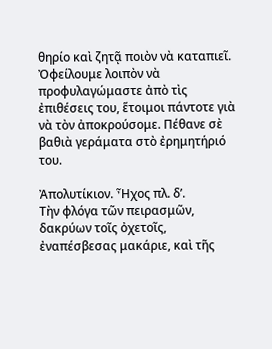θηρίο καὶ ζητᾷ ποιὸν νὰ καταπιεῖ.
Ὀφείλουμε λοιπὸν νὰ προφυλαγώμαστε ἀπὸ τὶς ἐπιθέσεις του, ἕτοιμοι πάντοτε γιὰ νὰ τὸν ἀποκρούσομε. Πέθανε σὲ βαθιὰ γεράματα στὸ ἐρημητήριό του.

Ἀπολυτίκιον. Ἦχος πλ. δ’.
Τὴν φλόγα τῶν πειρασμῶν, δακρύων τοῖς ὀχετοῖς, ἐναπέσβεσας μακάριε, καὶ τῆς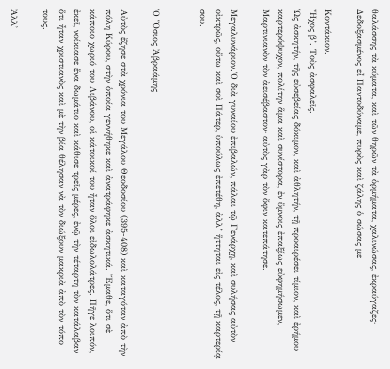θαλάσσης τὰ κύματα, καὶ τῶν θηρῶν τὰ ὁρμήματα, χαλινώσας, ἐκραύγαζες· Δεδοξασμένος εἶ Παντοδύναμε, πυρὸς καὶ ζάλης ὁ σώσας με

Κοντάκιον.
Ἦχος β’. Τοὺς ἀσφαλεῖς.
Ὡς ἀσκητήν, τῆς εὐσεβείας δόκιμον, καὶ ἀθλητήν, τῇ προαιρέσει τίμιον, καὶ ἐρήμου καρτερόψυχον, πολίτην ἅμα καὶ συνίστορα, ἐν ὕμνοις ἐπαξίως εὐφημήσωμεν, Μαρτινιανὸν τὸν ἀεισέβαστον· αὐτὸς γὰρ τὸν ὄφιν κατεπάτησε.

Μεγαλυνάριον.Ὁ διὰ γυναίου ἐπιβαλών, πάλαι τῷ Γενάρχῃ, καὶ συλήσας αὐτὸν οἰκτρῶς, οὕτω καὶ σοὶ Πάτερ, ὑπούλως ἐπετέθη, ἀλλ’ ἥττηται εἰς τέλος, τῇ καρτερίᾳ σου.


Ὁ Ὅσιος Ἀβραάμης

Αὐτὸς ἔζησε στὰ χρόνια του Μεγάλου Θεοδοσίου (395-408) καὶ καταγόταν ἀπὸ τὴν πόλη Κύρου, στὴν ὁποία γεννήθηκε καὶ ἀνατράφηκε ἀσκητικά. Ἔμαθε, ὅτι σὲ κάποιο χωριό του Λιβάνου, οἱ κάτοικοί του ἦταν ὅλοι εἰδωλολάτρες. Πῆγε λοιπόν, ἐκεῖ, νοίκιασε ἕνα δωμάτιο καὶ κάθισε τρεῖς μέρες, ἐνῷ τὴν τέταρτη τὸν κατάλαβαν ὅτι ἦταν χριστιανὸς καὶ μὲ τὴν βία θέλησαν νὰ τὸν διώξουν μακριὰ ἀπὸ τὸν τόπο τους.

Ἀλλ᾿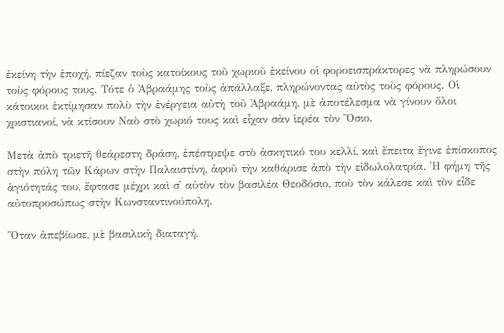ἐκείνη τὴν ἐποχή, πίεζαν τοὺς κατοίκους τοῦ χωριοῦ ἐκείνου οἱ φοροεισπράκτορες νὰ πληρώσουν τοὺς φόρους τους. Τότε ὁ Ἀβραάμης τοὺς ἀπάλλαξε, πληρώνοντας αὐτὸς τοὺς φόρους. Οἱ κάτοικοι ἐκτίμησαν πολὺ τὴν ἐνέργεια αὐτὴ τοῦ Ἀβραάμη, μὲ ἀποτέλεσμα νὰ γίνουν ὅλοι χριστιανοί, νὰ κτίσουν Ναὸ στὸ χωριό τους καὶ εἶχαν σὰν ἱερέα τὸν Ὅσιο.

Μετὰ ἀπὸ τριετῆ θεάρεστη δράση, ἐπέστρεψε στὸ ἀσκητικό του κελλί, καὶ ἔπειτα ἔγινε ἐπίσκοπος στὴν πόλη τῶν Κάρων στὴν Παλαιστίνη, ἀφοῦ τὴν καθάρισε ἀπὸ τὴν εἰδωλολατρία. Ἡ φήμη τῆς ἁγιότητάς του, ἔφτασε μέχρι καὶ σ᾿ αὐτὸν τὸν βασιλέα Θεοδόσιο, ποὺ τὸν κάλεσε καὶ τὸν εἶδε αὐτοπροσώπως στὴν Κωνσταντινούπολη.

Ὅταν ἀπεβίωσε, μὲ βασιλικὴ διαταγή,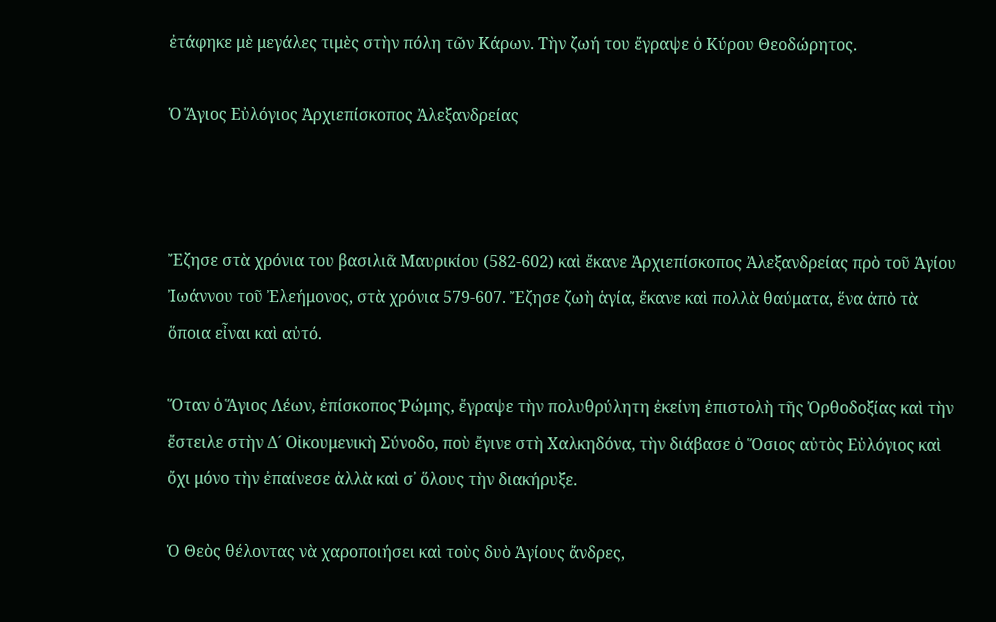ἐτάφηκε μὲ μεγάλες τιμὲς στὴν πόλη τῶν Κάρων. Τὴν ζωή του ἔγραψε ὁ Κύρου Θεοδώρητος.

Ὁ Ἅγιος Εὐλόγιος Ἀρχιεπίσκοπος Ἀλεξανδρείας



Ἔζησε στὰ χρόνια του βασιλιᾶ Μαυρικίου (582-602) καὶ ἔκανε Ἀρχιεπίσκοπος Ἀλεξανδρείας πρὸ τοῦ Ἁγίου Ἰωάννου τοῦ Ἐλεήμονος, στὰ χρόνια 579-607. Ἔζησε ζωὴ ἁγία, ἔκανε καὶ πολλὰ θαύματα, ἕνα ἀπὸ τὰ ὅποια εἶναι καὶ αὐτό.

Ὅταν ὁ Ἅγιος Λέων, ἐπίσκοπος Ῥώμης, ἔγραψε τὴν πολυθρύλητη ἐκείνη ἐπιστολὴ τῆς Ὀρθοδοξίας καὶ τὴν ἔστειλε στὴν Δ´ Οἰκουμενικὴ Σύνοδο, ποὺ ἔγινε στὴ Χαλκηδόνα, τὴν διάβασε ὁ Ὅσιος αὐτὸς Εὐλόγιος καὶ ὄχι μόνο τὴν ἐπαίνεσε ἀλλὰ καὶ σ᾿ ὅλους τὴν διακήρυξε.

Ὁ Θεὸς θέλοντας νὰ χαροποιήσει καὶ τοὺς δυὸ Ἁγίους ἄνδρες,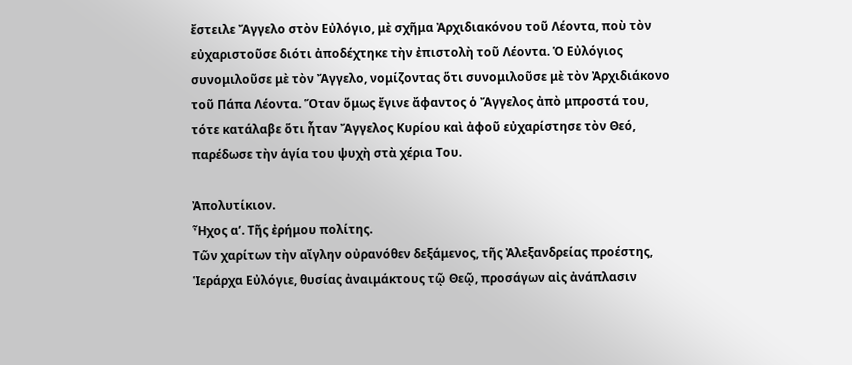ἔστειλε Ἄγγελο στὸν Εὐλόγιο, μὲ σχῆμα Ἀρχιδιακόνου τοῦ Λέοντα, ποὺ τὸν εὐχαριστοῦσε διότι ἀποδέχτηκε τὴν ἐπιστολὴ τοῦ Λέοντα. Ὁ Εὐλόγιος συνομιλοῦσε μὲ τὸν Ἄγγελο, νομίζοντας ὅτι συνομιλοῦσε μὲ τὸν Ἀρχιδιάκονο τοῦ Πάπα Λέοντα. Ὅταν ὅμως ἔγινε ἄφαντος ὁ Ἄγγελος ἀπὸ μπροστά του, τότε κατάλαβε ὅτι ἦταν Ἄγγελος Κυρίου καὶ ἀφοῦ εὐχαρίστησε τὸν Θεό, παρέδωσε τὴν ἁγία του ψυχὴ στὰ χέρια Του.

Ἀπολυτίκιον.
Ἦχος α’. Τῆς ἐρήμου πολίτης.
Τῶν χαρίτων τὴν αἴγλην οὐρανόθεν δεξάμενος, τῆς Ἀλεξανδρείας προέστης, Ἱεράρχα Εὐλόγιε, θυσίας ἀναιμάκτους τῷ Θεῷ, προσάγων αἰς ἀνάπλασιν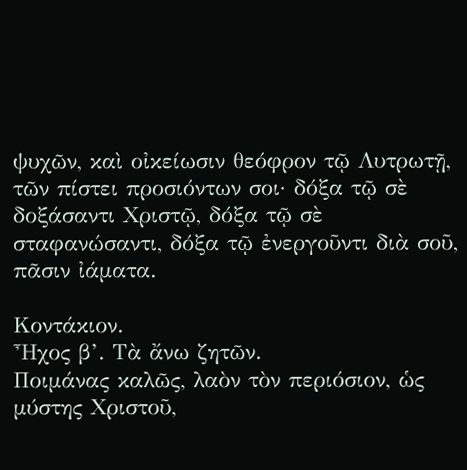ψυχῶν, καὶ οἰκείωσιν θεόφρον τῷ Λυτρωτῇ, τῶν πίστει προσιόντων σοι· δόξα τῷ σὲ δοξάσαντι Χριστῷ, δόξα τῷ σὲ σταφανώσαντι, δόξα τῷ ἐνεργοῦντι διὰ σοῦ, πᾶσιν ἰάματα.

Κοντάκιον.
Ἦχος β’. Τὰ ἄνω ζητῶν.
Ποιμάνας καλῶς, λαὸν τὸν περιόσιον, ὡς μύστης Χριστοῦ,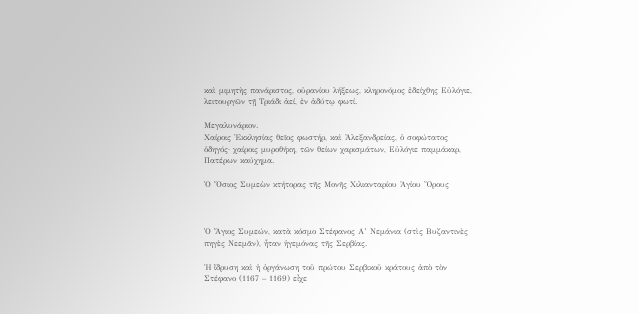καὶ μιμητὴς πανάριστος, οὐρανίου λήξεως, κληρονόμος ἐδείχθης Εὐλόγιε, λειτουργῶν τῇ Τριάδι ἀεί, ἐν ἀδύτῳ φωτί.

Μεγαλυνάριον.
Χαίροις Ἐκκλησίας θεῖος φωστήρ, καὶ Ἀλεξανδρείας, ὁ σοφώτατος ὁδηγός· χαίροις μυροθήκη, τῶν θείων χαρισμάτων, Εὐλόγιε παμμάκαρ, Πατέρων καύχημα.

Ὁ Ὅσιος Συμεὼν κτήτορας τῆς Μονῆς Χιλιανταρίου Ἁγίου Ὄρους



Ὁ Ἅγιος Συμεών, κατὰ κόσμο Στέφανος Α’ Νεμάνια (στὶς Βυζαντινὲς πηγὲς Νεεμᾶν), ἦταν ἡγεμόνας τῆς Σερβίας.

Ἡ ἵδρυση καὶ ἡ ὀργάνωση τοῦ πρώτου Σερβικοῦ κράτους ἀπὸ τὸν Στέφανο (1167 – 1169) εἶχε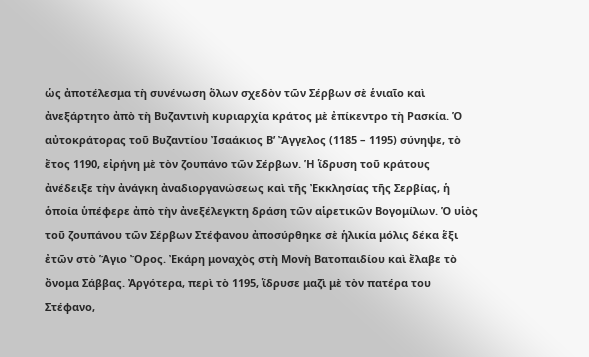ὡς ἀποτέλεσμα τὴ συνένωση ὅλων σχεδὸν τῶν Σέρβων σὲ ἑνιαῖο καὶ ἀνεξάρτητο ἀπὸ τὴ Βυζαντινὴ κυριαρχία κράτος μὲ ἐπίκεντρο τὴ Ρασκία. Ὁ αὐτοκράτορας τοῦ Βυζαντίου Ἰσαάκιος Β’ Ἄγγελος (1185 – 1195) σύνηψε, τὸ ἔτος 1190, εἰρήνη μὲ τὸν ζουπάνο τῶν Σέρβων. Ἡ ἵδρυση τοῦ κράτους ἀνέδειξε τὴν ἀνάγκη ἀναδιοργανώσεως καὶ τῆς Ἐκκλησίας τῆς Σερβίας, ἡ ὁποία ὑπέφερε ἀπὸ τὴν ἀνεξέλεγκτη δράση τῶν αἱρετικῶν Βογομίλων. Ὁ υἱὸς τοῦ ζουπάνου τῶν Σέρβων Στέφανου ἀποσύρθηκε σὲ ἡλικία μόλις δέκα ἕξι ἐτῶν στὸ Ἅγιο Ὄρος. Ἐκάρη μοναχὸς στὴ Μονὴ Βατοπαιδίου καὶ ἔλαβε τὸ ὄνομα Σάββας. Ἀργότερα, περὶ τὸ 1195, ἵδρυσε μαζὶ μὲ τὸν πατέρα του Στέφανο,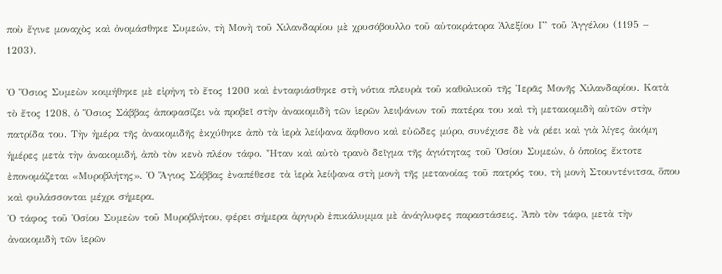ποὺ ἔγινε μοναχὸς καὶ ὀνομάσθηκε Συμεών, τὴ Μονὴ τοῦ Χιλανδαρίου μὲ χρυσόβουλλο τοῦ αὐτοκράτορα Ἀλεξίου Γ’ τοῦ Ἀγγέλου (1195 – 1203).

Ὁ Ὅσιος Συμεὼν κοιμήθηκε μὲ εἰρήνη τὸ ἔτος 1200 καὶ ἐνταφιάσθηκε στὴ νότια πλευρὰ τοῦ καθολικοῦ τῆς Ἱερᾶς Μονῆς Χιλανδαρίου. Κατὰ τὸ ἔτος 1208, ὁ Ὅσιος Σάββας ἀποφασίζει νὰ προβεῖ στὴν ἀνακομιδὴ τῶν ἱερῶν λειψάνων τοῦ πατέρα του καὶ τὴ μετακομιδὴ αὐτῶν στὴν πατρίδα του. Τὴν ἡμέρα τῆς ἀνακομιδῆς ἐκχύθηκε ἀπὸ τὰ ἱερὰ λείψανα ἄφθονο καὶ εὐῶδες μύρο, συνέχισε δὲ νὰ ρέει καὶ γιὰ λίγες ἀκόμη ἡμέρες μετὰ τὴν ἀνακομιδή, ἀπὸ τὸν κενὸ πλέον τάφο. Ἦταν καὶ αὐτὸ τρανὸ δεῖγμα τῆς ἁγιότητας τοῦ Ὁσίου Συμεών, ὁ ὁποῖος ἔκτοτε ἐπονομάζεται «Μυροβλήτης». Ὁ Ἅγιος Σάββας ἐναπέθεσε τὰ ἱερὰ λείψανα στὴ μονὴ τῆς μετανοίας τοῦ πατρός του, τὴ μονὴ Στουντένιτσα, ὅπου καὶ φυλάσσονται μέχρι σήμερα.
Ὁ τάφος τοῦ Ὁσίου Συμεὼν τοῦ Μυροβλήτου, φέρει σήμερα ἀργυρὸ ἐπικάλυμμα μὲ ἀνάγλυφες παραστάσεις. Ἀπὸ τὸν τάφο, μετὰ τὴν ἀνακομιδὴ τῶν ἱερῶν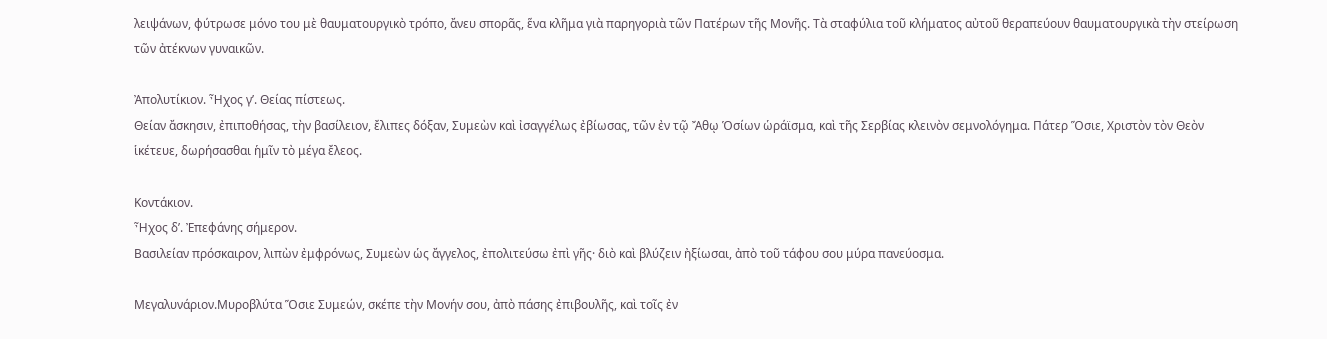λειψάνων, φύτρωσε μόνο του μὲ θαυματουργικὸ τρόπο, ἄνευ σπορᾶς, ἕνα κλῆμα γιὰ παρηγοριὰ τῶν Πατέρων τῆς Μονῆς. Τὰ σταφύλια τοῦ κλήματος αὐτοῦ θεραπεύουν θαυματουργικὰ τὴν στείρωση τῶν ἀτέκνων γυναικῶν.

Ἀπολυτίκιον. Ἦχος γ’. Θείας πίστεως.
Θείαν ἄσκησιν, ἐπιποθήσας, τὴν βασίλειον, ἔλιπες δόξαν, Συμεὼν καὶ ἰσαγγέλως ἐβίωσας, τῶν ἐν τῷ Ἄθῳ Ὁσίων ὡράϊσμα, καὶ τῆς Σερβίας κλεινὸν σεμνολόγημα. Πάτερ Ὅσιε, Χριστὸν τὸν Θεὸν ἱκέτευε, δωρήσασθαι ἡμῖν τὸ μέγα ἔλεος.

Κοντάκιον.
Ἦχος δ’. Ἐπεφάνης σήμερον.
Βασιλείαν πρόσκαιρον, λιπὼν ἐμφρόνως, Συμεὼν ὡς ἄγγελος, ἐπολιτεύσω ἐπὶ γῆς· διὸ καὶ βλύζειν ἠξίωσαι, ἀπὸ τοῦ τάφου σου μύρα πανεύοσμα.

Μεγαλυνάριον.Μυροβλύτα Ὅσιε Συμεών, σκέπε τὴν Μονήν σου, ἀπὸ πάσης ἐπιβουλῆς, καὶ τοῖς ἐν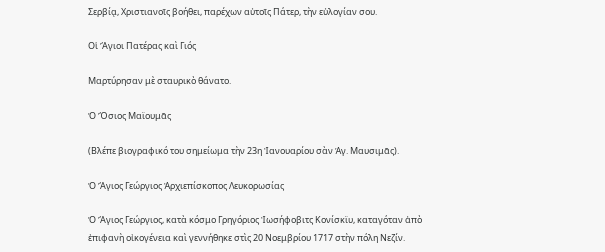Σερβίᾳ, Χριστιανοῖς βοήθει, παρέχων αὐτοῖς Πάτερ, τὴν εὐλογίαν σου.

Οἱ Ἅγιοι Πατέρας καὶ Γιός

Μαρτύρησαν μὲ σταυρικὸ θάνατο.

Ὁ Ὅσιος Μαϊουμᾶς

(Βλέπε βιογραφικό του σημείωμα τὴν 23η Ἰανουαρίου σὰν Ἁγ. Μαυσιμᾶς).

Ὁ Ἅγιος Γεώργιος Ἀρχιεπίσκοπος Λευκορωσίας

Ὁ Ἅγιος Γεώργιος, κατὰ κόσμο Γρηγόριος Ἰωσήφοβιτς Κονίσκϊυ, καταγόταν ἀπὸ ἐπιφανὴ οἰκογένεια καὶ γεννήθηκε στὶς 20 Νοεμβρίου 1717 στὴν πόλη Νεζίν.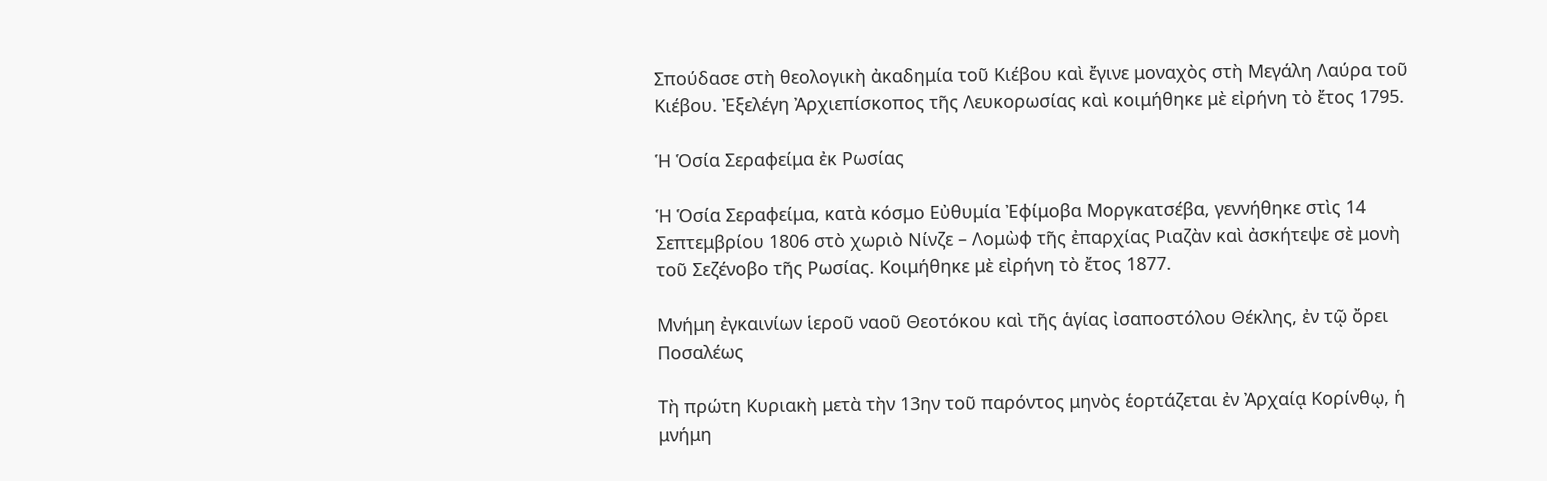Σπούδασε στὴ θεολογικὴ ἀκαδημία τοῦ Κιέβου καὶ ἔγινε μοναχὸς στὴ Μεγάλη Λαύρα τοῦ Κιέβου. Ἐξελέγη Ἀρχιεπίσκοπος τῆς Λευκορωσίας καὶ κοιμήθηκε μὲ εἰρήνη τὸ ἔτος 1795.

Ἡ Ὁσία Σεραφείμα ἐκ Ρωσίας

Ἡ Ὁσία Σεραφείμα, κατὰ κόσμο Εὐθυμία Ἐφίμοβα Μοργκατσέβα, γεννήθηκε στὶς 14 Σεπτεμβρίου 1806 στὸ χωριὸ Νίνζε – Λομὼφ τῆς ἐπαρχίας Ριαζὰν καὶ ἀσκήτεψε σὲ μονὴ τοῦ Σεζένοβο τῆς Ρωσίας. Κοιμήθηκε μὲ εἰρήνη τὸ ἔτος 1877.

Μνήμη ἐγκαινίων ἱεροῦ ναοῦ Θεοτόκου καὶ τῆς ἁγίας ἰσαποστόλου Θέκλης, ἐν τῷ ὄρει Ποσαλέως

Τὴ πρώτη Κυριακὴ μετὰ τὴν 13ην τοῦ παρόντος μηνὸς ἑορτάζεται ἐν Ἀρχαίᾳ Κορίνθῳ, ἡ μνήμη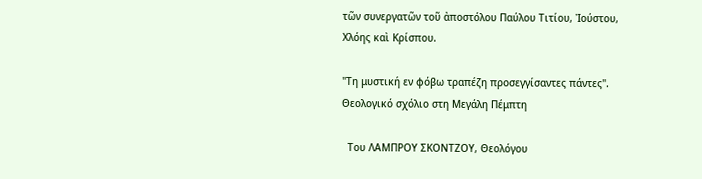τῶν συνεργατῶν τοῦ ἀποστόλου Παύλου Τιτίου, Ἰούστου, Χλόης καὶ Κρίσπου.

"Τη μυστική εν φόβω τραπέζη προσεγγίσαντες πάντες". Θεολογικό σχόλιο στη Μεγάλη Πέμπτη

  Του ΛΑΜΠΡΟΥ ΣΚΟΝΤΖΟΥ, Θεολόγου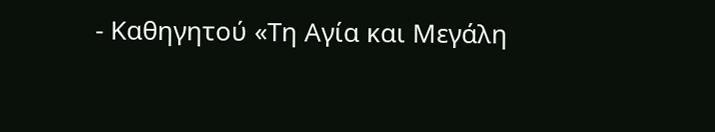- Καθηγητού «Τη Αγία και Μεγάλη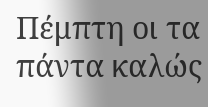Πέμπτη οι τα πάντα καλώς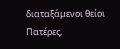διαταξάμενοι θείοι Πατέρες,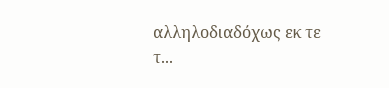αλληλοδιαδόχως εκ τε τ...